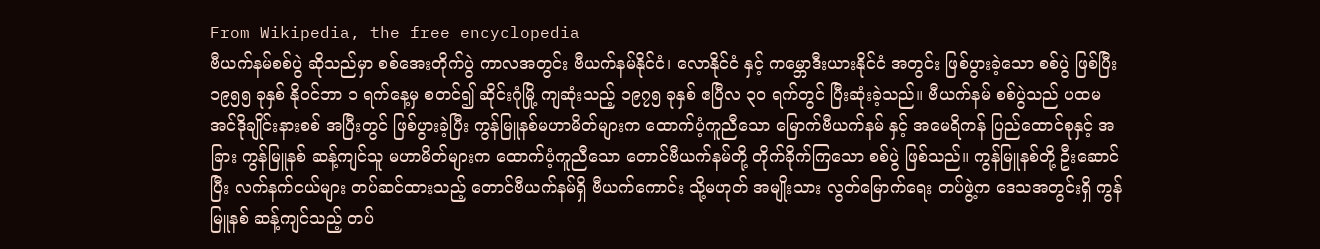From Wikipedia, the free encyclopedia
ဗီယက်နမ်စစ်ပွဲ ဆိုသည်မှာ စစ်အေးတိုက်ပွဲ ကာလအတွင်း ဗီယက်နမ်နိုင်ငံ၊ လောနိုင်ငံ နှင့် ကမ္ဘောဒီးယားနိုင်ငံ အတွင်း ဖြစ်ပွားခဲ့သော စစ်ပွဲ ဖြစ်ပြီး ၁၉၅၅ ခုနှစ် နိုဝင်ဘာ ၁ ရက်နေ့မှ စတင်၍ ဆိုင်းဂုံမြို့ ကျဆုံးသည့် ၁၉၇၅ ခုနှစ် ဧပြီလ ၃၀ ရက်တွင် ပြီးဆုံးခဲ့သည်။ ဗီယက်နမ် စစ်ပွဲသည် ပထမ အင်ဒိုချိုင်းနားစစ် အပြီးတွင် ဖြစ်ပွားခဲ့ပြီး ကွန်မြူနစ်မဟာမိတ်များက ထောက်ပံ့ကူညီသော မြောက်ဗီယက်နမ် နှင့် အမေရိကန် ပြည်ထောင်စုနှင့် အခြား ကွန်မြူနစ် ဆန့်ကျင်သူ မဟာမိတ်များက ထောက်ပံ့ကူညီသော တောင်ဗီယက်နမ်တို့ တိုက်ခိုက်ကြသော စစ်ပွဲ ဖြစ်သည်။ ကွန်မြူနစ်တို့ ဦးဆောင်ပြီး လက်နက်ငယ်များ တပ်ဆင်ထားသည့် တောင်ဗီယက်နမ်ရှိ ဗီယက်ကောင်း သို့မဟုတ် အမျိုးသား လွတ်မြောက်ရေး တပ်ဖွဲ့က ဒေသအတွင်းရှိ ကွန်မြူနစ် ဆန့်ကျင်သည့် တပ်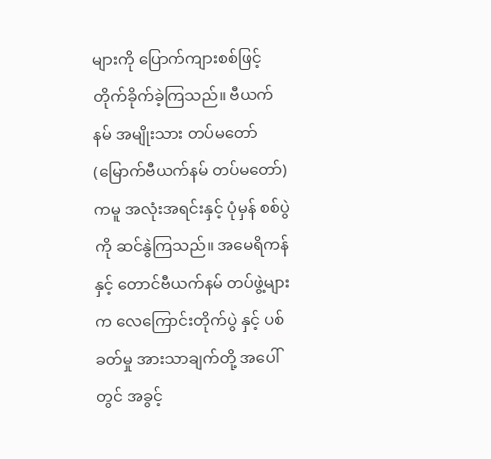များကို ပြောက်ကျားစစ်ဖြင့် တိုက်ခိုက်ခဲ့ကြသည်။ ဗီယက်နမ် အမျိုးသား တပ်မတော် (မြောက်ဗီယက်နမ် တပ်မတော်) ကမူ အလုံးအရင်းနှင့် ပုံမှန် စစ်ပွဲကို ဆင်နွဲကြသည်။ အမေရိကန်နှင့် တောင်ဗီယက်နမ် တပ်ဖွဲ့များက လေကြောင်းတိုက်ပွဲ နှင့် ပစ်ခတ်မှု အားသာချက်တို့ အပေါ်တွင် အခွင့်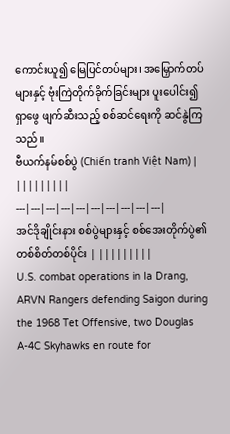ကောင်းယူ၍ မြေပြင်တပ်များ၊ အမြှောက်တပ်များနှင့် ဗုံးကြဲတိုက်ခိုက်ခြင်းများ ပူးပေါင်း၍ ရှာဖွေ ဖျက်ဆီးသည့် စစ်ဆင်ရေးကို ဆင်နွဲကြသည်။
ဗီယက်နမ်စစ်ပွဲ (Chiến tranh Việt Nam) | |||||||||
---|---|---|---|---|---|---|---|---|---|
အင်ဒိုချိုင်းနား စစ်ပွဲများနှင့် စစ်အေးတိုက်ပွဲ၏ တစ်စိတ်တစ်ပိုင်း | |||||||||
U.S. combat operations in Ia Drang, ARVN Rangers defending Saigon during the 1968 Tet Offensive, two Douglas A-4C Skyhawks en route for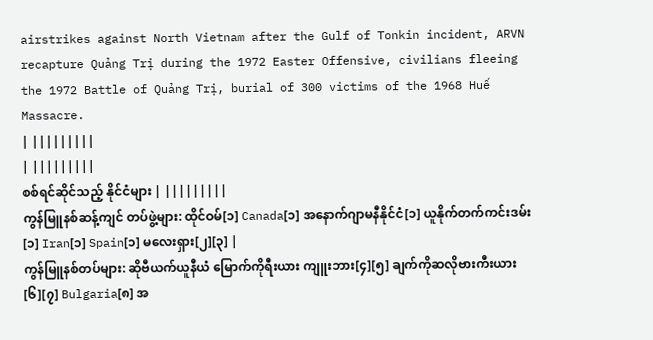airstrikes against North Vietnam after the Gulf of Tonkin incident, ARVN recapture Quảng Trị during the 1972 Easter Offensive, civilians fleeing the 1972 Battle of Quảng Trị, burial of 300 victims of the 1968 Huế Massacre.
| |||||||||
| |||||||||
စစ်ရင်ဆိုင်သည့် နိုင်ငံများ | |||||||||
ကွန်မြူနစ်ဆန့်ကျင် တပ်ဖွဲ့များ: ထိုင်ဝမ်[၁] Canada[၁] အနောက်ဂျာမနီနိုင်ငံ[၁] ယူနိုက်တက်ကင်းဒမ်း[၁] Iran[၁] Spain[၁] မလေးရှား[၂][၃] |
ကွန်မြူနစ်တပ်များ: ဆိုဗီယက်ယူနီယံ မြောက်ကိုရီးယား ကျူးဘား[၄][၅] ချက်ကိုဆလိုဗားကီးယား[၆][၇] Bulgaria[၈] အ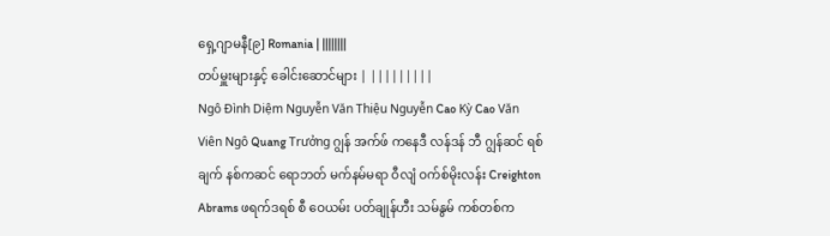ရှေ့ဂျာမနီ[၉] Romania | ||||||||
တပ်မှူးများနှင့် ခေါင်းဆောင်များ | |||||||||
Ngô Đình Diệm Nguyễn Văn Thiệu Nguyễn Cao Kỳ Cao Văn Viên Ngô Quang Trưởng ဂျွန် အက်ဖ် ကနေဒီ လန်ဒန် ဘီ ဂျွန်ဆင် ရစ်ချက် နစ်ကဆင် ရောဘတ် မက်နမ်မရာ ဝီလျံ ဝက်စ်မိုးလန်း Creighton Abrams ဖရက်ဒရစ် စီ ဝေယမ်း ပတ်ချုန်ဟီး သမ်နွမ် ကစ်တစ်က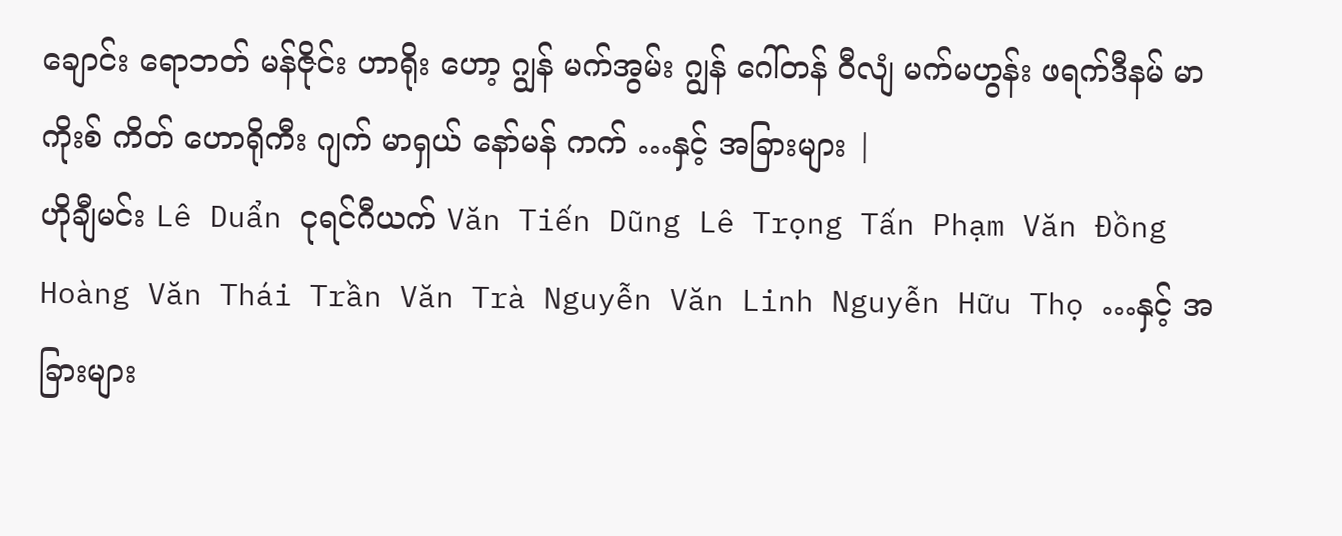ချောင်း ရောဘတ် မန်ဇိုင်း ဟာရိုး ဟော့ ဂျွန် မက်အွမ်း ဂျွန် ဂေါ်တန် ဝီလျံ မက်မဟွန်း ဖရက်ဒီနမ် မာကိုးစ် ကိတ် ဟောရိုကီး ဂျက် မာရှယ် နော်မန် ကက် …နှင့် အခြားများ |
ဟိုချီမင်း Lê Duẩn ငုရင်ဂီယက် Văn Tiến Dũng Lê Trọng Tấn Phạm Văn Đồng Hoàng Văn Thái Trần Văn Trà Nguyễn Văn Linh Nguyễn Hữu Thọ …နှင့် အခြားများ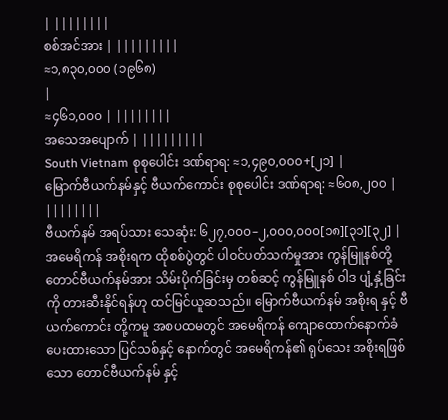| ||||||||
စစ်အင်အား | |||||||||
≈၁,၈၃၀,၀၀၀ (၁၉၆၈)
|
≈၄၆၁,၀၀၀ | ||||||||
အသေအပျောက် | |||||||||
South Vietnam စုစုပေါင်း ဒဏ်ရာရ: ≈၁,၄၉၀,၀၀၀+[၂၁] |
မြောက်ဗီယက်နမ်နှင့် ဗီယက်ကောင်း စုစုပေါင်း ဒဏ်ရာရ: ≈၆၀၈,၂၀၀ | ||||||||
ဗီယက်နမ် အရပ်သား သေဆုံး: ၆၂၇,၀၀၀–၂,၀၀၀,၀၀၀[၁၈][၃၁][၃၂] |
အမေရိကန် အစိုးရက ထိုစစ်ပွဲတွင် ပါဝင်ပတ်သက်မှုအား ကွန်မြူနစ်တို့ တောင်ဗီယက်နမ်အား သိမ်းပိုက်ခြင်းမှ တစ်ဆင့် ကွန်မြူနစ် ဝါဒ ပျံ့နှံ့ခြင်းကို တားဆီးနိုင်ရန်ဟု ထင်မြင်ယူဆသည်။ မြောက်ဗီယက်နမ် အစိုးရ နှင့် ဗီယက်ကောင်း တို့ကမူ အစပထမတွင် အမေရိကန် ကျောထောက်နောက်ခံ ပေးထားသော ပြင်သစ်နှင့် နောက်တွင် အမေရိကန်၏ ရုပ်သေး အစိုးရဖြစ်သော တောင်ဗီယက်နမ် နှင့်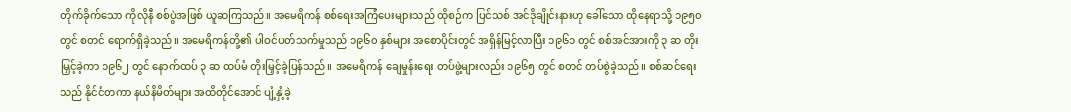တိုက်ခိုက်သော ကိုလိုနီ စစ်ပွဲအဖြစ် ယူဆကြသည်။ အမေရိကန် စစ်ရေးအကြံပေးများသည် ထိုစဉ်က ပြင်သစ် အင်ဒိုချိုင်းနားဟု ခေါ်သော ထိုနေရာသို့ ၁၉၅၀ တွင် စတင် ရောက်ရှိခဲ့သည်။ အမေရိကန်တို့၏ ပါဝင်ပတ်သက်မှုသည် ၁၉၆၀ နှစ်များ အစောပိုင်းတွင် အရှိန်မြင့်လာပြီး ၁၉၆၁ တွင် စစ်အင်အားကို ၃ ဆ တိုးမြှင့်ခဲ့ကာ ၁၉၆၂ တွင် နောက်ထပ် ၃ ဆ ထပ်မံ တိုးမြှင့်ခဲ့ပြန်သည်။ အမေရိကန် ချေမှုန်းရေး တပ်ဖွဲ့များလည်း ၁၉၆၅ တွင် စတင် တပ်စွဲခဲ့သည်။ စစ်ဆင်ရေးသည် နိုင်ငံတကာ နယ်နိမိတ်များ အထိတိုင်အောင် ပျံ့နှံ့ခဲ့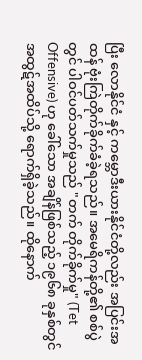ပြီး လောနိုင်ငံ နှင့် ကမ္ဘောဒီးယားနိုင်ငံတို့လည်း အပြင်းအထန် ဗုံးကြဲတိုက်ခိုက်ခံခဲ့ရသည်။ အမေရိကန်တို့၏ စစ်ပွဲတွင် ပါဝင်ပတ်သက်မှုသည် "တက် တိုက်ခိုက်မှု" (Tet Offensive) ဟု ခေါ်သော အချိန်ဖြစ်သည့် ၁၉၆၈ ခုနှစ်တွင် အထွဋ်အထိပ်သို့ ရောက်ရှိခဲ့သည်။ ထိုနောက်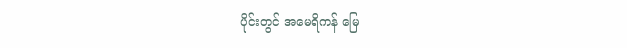ပိုင်းတွင် အမေရိကန် မြေ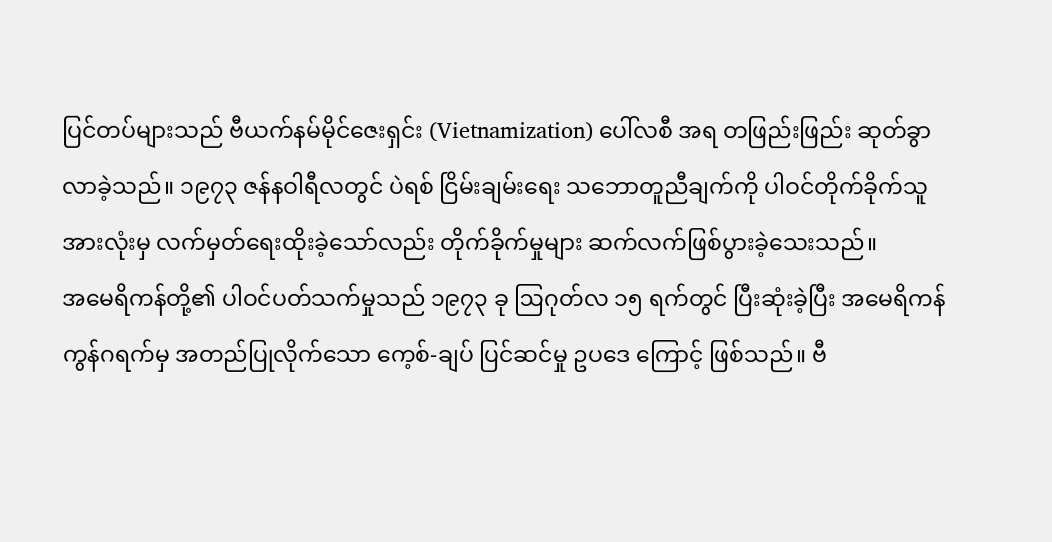ပြင်တပ်များသည် ဗီယက်နမ်မိုင်ဇေးရှင်း (Vietnamization) ပေါ်လစီ အရ တဖြည်းဖြည်း ဆုတ်ခွာလာခဲ့သည်။ ၁၉၇၃ ဇန်နဝါရီလတွင် ပဲရစ် ငြိမ်းချမ်းရေး သဘောတူညီချက်ကို ပါဝင်တိုက်ခိုက်သူ အားလုံးမှ လက်မှတ်ရေးထိုးခဲ့သော်လည်း တိုက်ခိုက်မှုများ ဆက်လက်ဖြစ်ပွားခဲ့သေးသည်။
အမေရိကန်တို့၏ ပါဝင်ပတ်သက်မှုသည် ၁၉၇၃ ခု ဩဂုတ်လ ၁၅ ရက်တွင် ပြီးဆုံးခဲ့ပြီး အမေရိကန် ကွန်ဂရက်မှ အတည်ပြုလိုက်သော ကေ့စ်-ချပ် ပြင်ဆင်မှု ဥပဒေ ကြောင့် ဖြစ်သည်။ ဗီ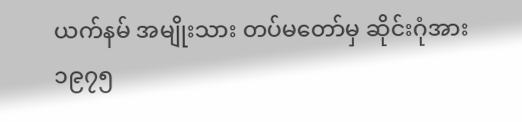ယက်နမ် အမျိုးသား တပ်မတော်မှ ဆိုင်းဂုံအား ၁၉၇၅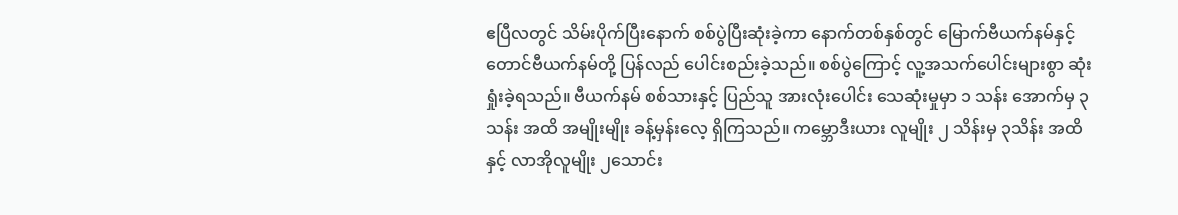ဧပြီလတွင် သိမ်းပိုက်ပြီးနောက် စစ်ပွဲပြီးဆုံးခဲ့ကာ နောက်တစ်နှစ်တွင် မြောက်ဗီယက်နမ်နှင့် တောင်ဗီယက်နမ်တို့ ပြန်လည် ပေါင်းစည်းခဲ့သည်။ စစ်ပွဲကြောင့် လူ့အသက်ပေါင်းများစွာ ဆုံးရှုံးခဲ့ရသည်။ ဗီယက်နမ် စစ်သားနှင့် ပြည်သူ အားလုံးပေါင်း သေဆုံးမှုမှာ ၁ သန်း အောက်မှ ၃ သန်း အထိ အမျိုးမျိုး ခန့်မှန်းလေ့ ရှိကြသည်။ ကမ္ဘောဒီးယား လူမျိုး ၂ သိန်းမှ ၃သိန်း အထိ နှင့် လာအိုလူမျိုး ၂သောင်း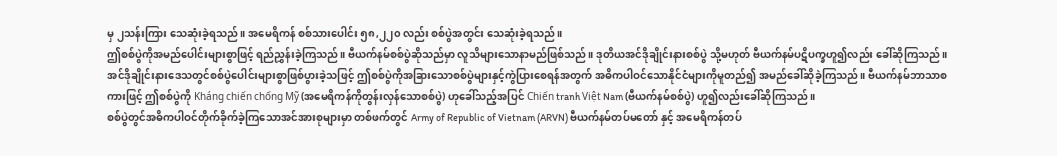မှ ၂သန်းကြား သေဆုံးခဲ့ရသည်။ အမေရိကန် စစ်သားပေါင်း ၅၈,၂၂၀ လည်း စစ်ပွဲအတွင်း သေဆုံးခဲ့ရသည်။
ဤစစ်ပွဲကိုအမည်ပေါင်းများစွာဖြင့် ရည်ညွှန်းခဲ့ကြသည်။ ဗီယက်နမ်စစ်ပွဲဆိုသည်မှာ လူသိများသောနာမည်ဖြစ်သည်။ ဒုတိယအင်ဒိုချိုင်းနားစစ်ပွဲ သို့မဟုတ် ဗီယက်နမ်ပဋိပက္ခဟူ၍လည်း ခေါ်ဆိုကြသည်။ အင်ဒိုချိုင်းနားဒေသတွင်စစ်ပွဲပေါင်းများစွာဖြစ်ပွားခဲ့သဖြင့် ဤစစ်ပွဲကိုအခြားသောစစ်ပွဲများနှင့်ကွဲပြားစေရန်အတွက် အဓိကပါဝင်သောနိုင်ငံများကိုမူတည်၍ အမည်ခေါ်ဆိုခဲ့ကြသည်။ ဗီယက်နမ်ဘာသာစကားဖြင့် ဤစစ်ပွဲကို Kháng chiến chống Mỹ (အမေရိကန်ကိုတွန်းလှန်သောစစ်ပွဲ) ဟုခေါ်သည့်အပြင် Chiến tranh Việt Nam (ဗီယက်နမ်စစ်ပွဲ) ဟူ၍လည်းခေါ်ဆိုကြသည်။
စစ်ပွဲတွင်အဓိကပါဝင်တိုက်ခိုက်ခဲ့ကြသောအင်အားစုများမှာ တစ်ဖက်တွင် Army of Republic of Vietnam (ARVN) ဗီယက်နမ်တပ်မတော် နှင့် အမေရိကန်တပ်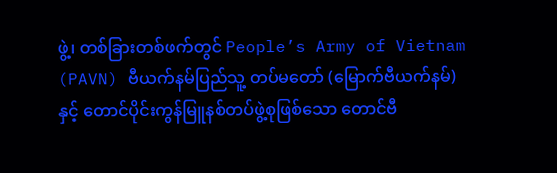ဖွဲ့၊ တစ်ခြားတစ်ဖက်တွင် People’s Army of Vietnam (PAVN) ဗီယက်နမ်ပြည်သူ့ တပ်မတော် (မြောက်ဗီယက်နမ်) နှင့် တောင်ပိုင်းကွန်မြူနစ်တပ်ဖွဲ့စုဖြစ်သော တောင်ဗီ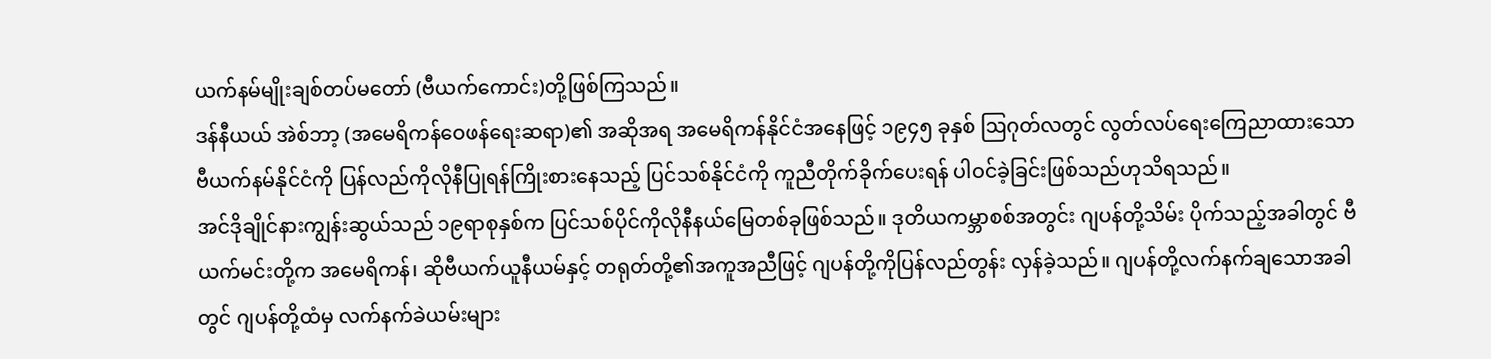ယက်နမ်မျိုးချစ်တပ်မတော် (ဗီယက်ကောင်း)တို့ဖြစ်ကြသည်။
ဒန်နီယယ် အဲစ်ဘာ့ (အမေရိကန်ဝေဖန်ရေးဆရာ)၏ အဆိုအရ အမေရိကန်နိုင်ငံအနေဖြင့် ၁၉၄၅ ခုနှစ် ဩဂုတ်လတွင် လွတ်လပ်ရေးကြေညာထားသော ဗီယက်နမ်နိုင်ငံကို ပြန်လည်ကိုလိုနီပြုရန်ကြိုးစားနေသည့် ပြင်သစ်နိုင်ငံကို ကူညီတိုက်ခိုက်ပေးရန် ပါဝင်ခဲ့ခြင်းဖြစ်သည်ဟုသိရသည်။
အင်ဒိုချိုင်နားကျွန်းဆွယ်သည် ၁၉ရာစုနှစ်က ပြင်သစ်ပိုင်ကိုလိုနီနယ်မြေတစ်ခုဖြစ်သည်။ ဒုတိယကမ္ဘာစစ်အတွင်း ဂျပန်တို့သိမ်း ပိုက်သည့်အခါတွင် ဗီယက်မင်းတို့က အမေရိကန်၊ ဆိုဗီယက်ယူနီယမ်နှင့် တရုတ်တို့၏အကူအညီဖြင့် ဂျပန်တို့ကိုပြန်လည်တွန်း လှန်ခဲ့သည်။ ဂျပန်တို့လက်နက်ချသောအခါတွင် ဂျပန်တို့ထံမှ လက်နက်ခဲယမ်းများ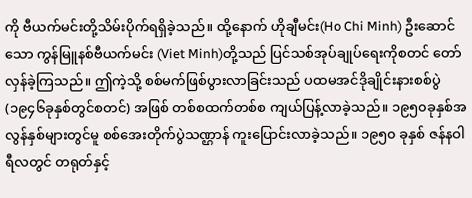ကို ဗီယက်မင်းတို့သိမ်းပိုက်ရရှိခဲ့သည်။ ထို့နောက် ဟိုချီမင်း(Ho Chi Minh) ဦးဆောင်သော ကွန်မြူနစ်ဗီယက်မင်း (Viet Minh)တို့သည် ပြင်သစ်အုပ်ချုပ်ရေးကိုစတင် တော်လှန်ခဲ့ကြသည်။ ဤကဲ့သို့ စစ်မက်ဖြစ်ပွားလာခြင်းသည် ပထမအင်ဒိုချိုင်းနားစစ်ပွဲ(၁၉၄၆ခုနှစ်တွင်စတင်) အဖြစ် တစ်စထက်တစ်စ ကျယ်ပြန့်လာခဲ့သည်။ ၁၉၅၀ခုနှစ်အလွန်နှစ်များတွင်မူ စစ်အေးတိုက်ပွဲသဏ္ဌာန် ကူးပြောင်းလာခဲ့သည်။ ၁၉၅၀ ခုနှစ် ဇန်နဝါရီလတွင် တရုတ်နှင့်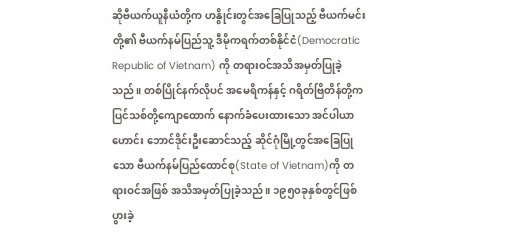ဆိုဗီယက်ယူနီယံတို့က ဟနွိုင်းတွင်အခြေပြုသည့် ဗီယက်မင်းတို့၏ ဗီယက်နမ်ပြည်သူ့ ဒီမိုကရက်တစ်နိုင်ငံ(Democratic Republic of Vietnam) ကို တရားဝင်အသိအမှတ်ပြုခဲ့သည်။ တစ်ပြိုင်နက်လိုပင် အမေရိကန်နှင့် ဂရိတ်ဗြိတိန်တို့က ပြင်သစ်တို့ကျောထောက် နောက်ခံပေးထားသော အင်ပါယာဟောင်း ဘောင်ဒိုင်းဦးဆောင်သည့် ဆိုင်ဂုံမြို့တွင်အခြေပြုသော ဗီယက်နမ်ပြည်ထောင်စု(State of Vietnam)ကို တရားဝင်အဖြစ် အသိအမှတ်ပြုခဲ့သည်။ ၁၉၅၀ခုနှစ်တွင်ဖြစ်ပွားခဲ့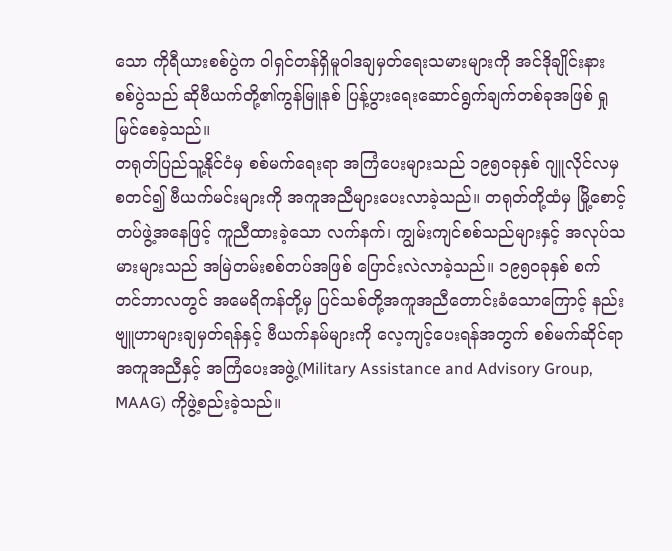သော ကိုရီယားစစ်ပွဲက ဝါရှင်တန်ရှိမူဝါဒချမှတ်ရေးသမားများကို အင်ဒိုချိုင်းနား စစ်ပွဲသည် ဆိုဗီယက်တို့၏ကွန်မြူနစ် ပြန့်ပွားရေးဆောင်ရွက်ချက်တစ်ခုအဖြစ် ရှုမြင်စေခဲ့သည်။
တရုတ်ပြည်သူ့နိုင်ငံမှ စစ်မက်ရေးရာ အကြံပေးများသည် ၁၉၅၀ခုနှစ် ဂျူလိုင်လမှစတင်၍ ဗီယက်မင်းများကို အကူအညီများပေးလာခဲ့သည်။ တရုတ်တို့ထံမှ မြို့စောင့်တပ်ဖွဲ့အနေဖြင့် ကူညီထားခဲ့သော လက်နက်၊ ကျွမ်းကျင်စစ်သည်များနှင့် အလုပ်သမားများသည် အမြဲတမ်းစစ်တပ်အဖြစ် ပြောင်းလဲလာခဲ့သည်။ ၁၉၅၀ခုနှစ် စက်တင်ဘာလတွင် အမေရိကန်တို့မှ ပြင်သစ်တို့အကူအညီတောင်းခံသောကြောင့် နည်းဗျူဟာများချမှတ်ရန်နှင့် ဗီယက်နမ်များကို လေ့ကျင့်ပေးရန်အတွက် စစ်မက်ဆိုင်ရာ အကူအညီနှင့် အကြံပေးအဖွဲ့(Military Assistance and Advisory Group, MAAG) ကိုဖွဲ့စည်းခဲ့သည်။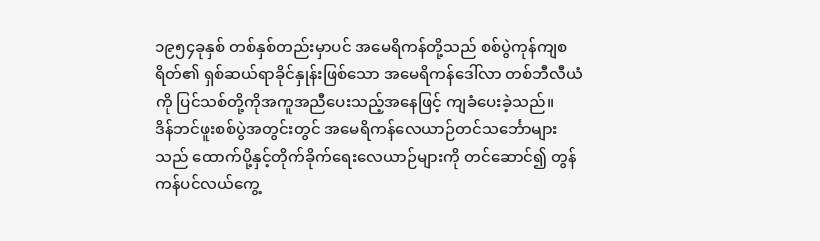၁၉၅၄ခုနှစ် တစ်နှစ်တည်းမှာပင် အမေရိကန်တို့သည် စစ်ပွဲကုန်ကျစရိတ်၏ ရှစ်ဆယ်ရာခိုင်နှုန်းဖြစ်သော အမေရိကန်ဒေါ်လာ တစ်ဘီလီယံကို ပြင်သစ်တို့ကိုအကူအညီပေးသည့်အနေဖြင့် ကျခံပေးခဲ့သည်။
ဒိန်ဘင်ဖူးစစ်ပွဲအတွင်းတွင် အမေရိကန်လေယာဉ်တင်သင်္ဘောများသည် ထောက်ပို့နှင့်တိုက်ခိုက်ရေးလေယာဉ်များကို တင်ဆောင်၍ တွန်ကန်ပင်လယ်ကွေ့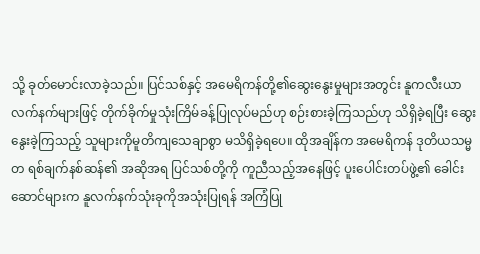သို့ ခုတ်မောင်းလာခဲ့သည်။ ပြင်သစ်နှင့် အမေရိကန်တို့၏ဆွေးနွေးမှုများအတွင်း နူကလီးယာလက်နက်များဖြင့် တိုက်ခိုက်မှုသုံးကြိမ်ခန့်ပြုလုပ်မည်ဟု စဉ်းစားခဲ့ကြသည်ဟု သိရှိခဲ့ရပြီး ဆွေးနွေးခဲ့ကြသည့် သူများကိုမူတိကျသေချာစွာ မသိရှိခဲ့ရပေ။ ထိုအချိန်က အမေရိကန် ဒုတိယသမ္မတ ရစ်ချက်နစ်ဆန်၏ အဆိုအရ ပြင်သစ်တို့ကို ကူညီသည့်အနေဖြင့် ပူးပေါင်းတပ်ဖွဲ့၏ ခေါင်းဆောင်များက နူလက်နက်သုံးခုကိုအသုံးပြုရန် အကြံပြု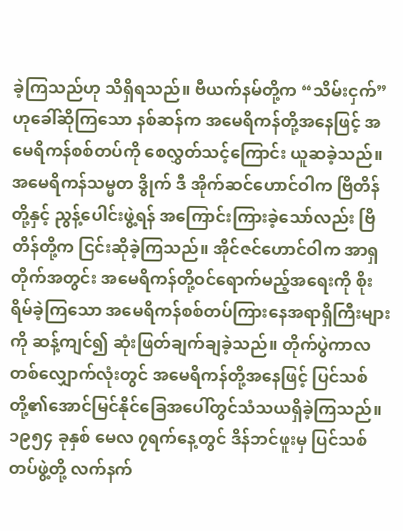ခဲ့ကြသည်ဟု သိရှိရသည်။ ဗီယက်နမ်တို့က “သိမ်းငှက်”ဟုခေါ်ဆိုကြသော နစ်ဆန်က အမေရိကန်တို့အနေဖြင့် အမေရိကန်စစ်တပ်ကို စေလွှတ်သင့်ကြောင်း ယူဆခဲ့သည်။ အမေရိကန်သမ္မတ ဒွိုက် ဒီ အိုက်ဆင်ဟောင်ဝါက ဗြိတိန်တို့နှင့် ညွန့်ပေါင်းဖွဲ့ရန် အကြောင်းကြားခဲ့သော်လည်း ဗြိတိန်တို့က ငြင်းဆိုခဲ့ကြသည်။ အိုင်ဇင်ဟောင်ဝါက အာရှတိုက်အတွင်း အမေရိကန်တို့ဝင်ရောက်မည့်အရေးကို စိုးရိမ်ခဲ့ကြသော အမေရိကန်စစ်တပ်ကြားနေအရာရှိကြီးများကို ဆန့်ကျင်၍ ဆုံးဖြတ်ချက်ချခဲ့သည်။ တိုက်ပွဲကာလတစ်လျှောက်လုံးတွင် အမေရိကန်တို့အနေဖြင့် ပြင်သစ်တို့၏အောင်မြင်နိုင်ခြေအပေါ်တွင်သံသယရှိခဲ့ကြသည်။
၁၉၅၄ ခုနှစ် မေလ ၇ရက်နေ့တွင် ဒိန်ဘင်ဖူးမှ ပြင်သစ်တပ်ဖွဲ့တို့ လက်နက်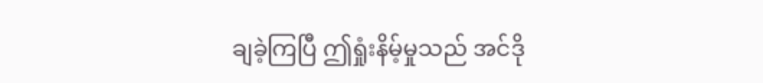ချခဲ့ကြပြီ ဤရှုံးနိမ့်မှုသည် အင်ဒို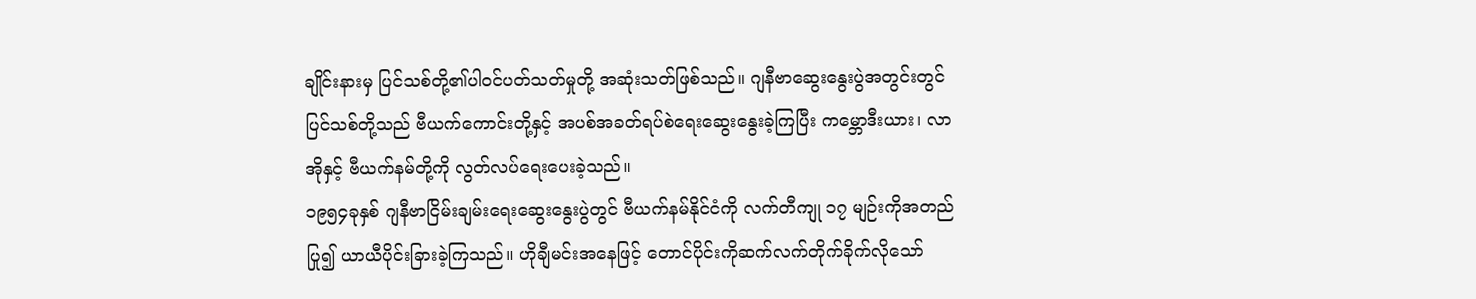ချိုင်းနားမှ ပြင်သစ်တို့၏ပါဝင်ပတ်သတ်မှုတို့ အဆုံးသတ်ဖြစ်သည်။ ဂျနီဗာဆွေးနွေးပွဲအတွင်းတွင် ပြင်သစ်တို့သည် ဗီယက်ကောင်းတို့နှင့် အပစ်အခတ်ရပ်စဲရေးဆွေးနွေးခဲ့ကြပြီး ကမ္ဘောဒီးယား၊ လာအိုနှင့် ဗီယက်နမ်တို့ကို လွတ်လပ်ရေးပေးခဲ့သည်။
၁၉၅၄ခုနှစ် ဂျနီဗာငြိမ်းချမ်းရေးဆွေးနွေးပွဲတွင် ဗီယက်နမ်နိုင်ငံကို လက်တီကျု ၁၇ မျဉ်းကိုအတည်ပြု၍ ယာယီပိုင်းခြားခဲ့ကြသည်။ ဟိုချီမင်းအနေဖြင့် တောင်ပိုင်းကိုဆက်လက်တိုက်ခိုက်လိုသော်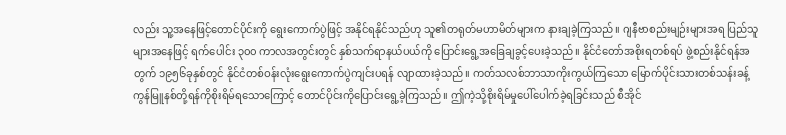လည်း သူ့အနေဖြင့်တောင်ပိုင်းကို ရွေးကောက်ပွဲဖြင့် အနိုင်ရနိုင်သည်ဟု သူ၏တရုတ်မဟာမိတ်များက နားချခဲ့ကြသည်။ ဂျနီဗာစည်းမျဉ်းများအရ ပြည်သူများအနေဖြင့် ရက်ပေါင်း ၃၀၀ ကာလအတွင်းတွင် နှစ်သက်ရာနယ်ပယ်ကို ပြောင်းရွေ့အခြေချခွင့်ပေးခဲ့သည်။ နိုင်ငံတော်အစိုးရတစ်ရပ် ဖွဲ့စည်းနိုင်ရန်အတွက် ၁၉၅၆ခုနှစ်တွင် နိုင်ငံတစ်ဝန်းလုံးရွေးကောက်ပွဲကျင်းပရန် လျာထားခဲ့သည်။ ကတ်သလစ်ဘာသာကိုးကွယ်ကြသော မြောက်ပိုင်းသားတစ်သန်းခန့် ကွန်မြူနစ်တို့ရန်ကိုစိုးရိမ်ရသောကြောင့် တောင်ပိုင်းကိုပြောင်းရွေ့ခဲ့ကြသည်။ ဤကဲ့သို့စိုးရိမ်မှုပေါ်ပေါက်ခဲ့ရခြင်းသည် စီအိုင်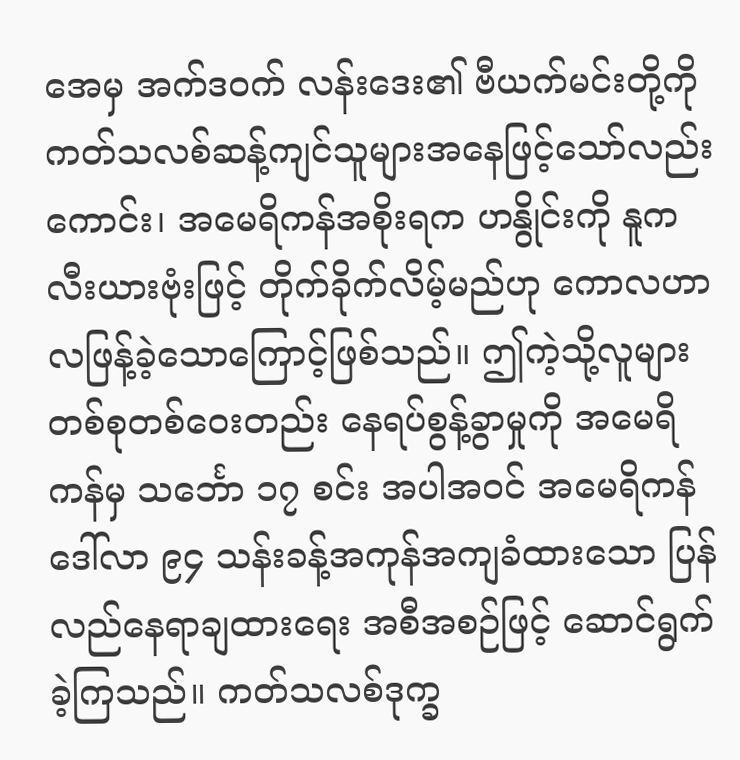အေမှ အက်ဒဝက် လန်းဒေး၏ ဗီယက်မင်းတို့ကို ကတ်သလစ်ဆန့်ကျင်သူများအနေဖြင့်သော်လည်းကောင်း၊ အမေရိကန်အစိုးရက ဟနွိုင်းကို နူကလီးယားဗုံးဖြင့် တိုက်ခိုက်လိမ့်မည်ဟု ကောလဟာလဖြန့်ခဲ့သောကြောင့်ဖြစ်သည်။ ဤကဲ့သို့လူများတစ်စုတစ်ဝေးတည်း နေရပ်စွန့်ခွာမှုကို အမေရိကန်မှ သင်္ဘော ၁၇ စင်း အပါအဝင် အမေရိကန်ဒေါ်လာ ၉၄ သန်းခန့်အကုန်အကျခံထားသော ပြန်လည်နေရာချထားရေး အစီအစဉ်ဖြင့် ဆောင်ရွက်ခဲ့ကြသည်။ ကတ်သလစ်ဒုက္ခ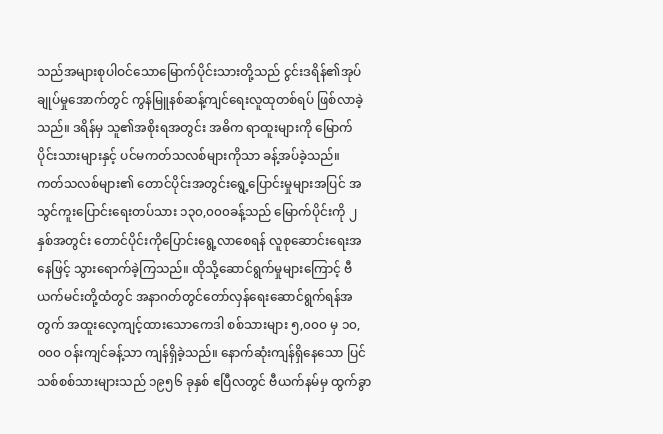သည်အများစုပါဝင်သောမြောက်ပိုင်းသားတို့သည် ငွင်းဒရိန်၏အုပ်ချုပ်မှုအောက်တွင် ကွန်မြူနစ်ဆန့်ကျင်ရေးလူထုတစ်ရပ် ဖြစ်လာခဲ့သည်။ ဒရိန်မှ သူ၏အစိုးရအတွင်း အဓိက ရာထူးများကို မြောက်ပိုင်းသားများနှင့် ပင်မကတ်သလစ်များကိုသာ ခန့်အပ်ခဲ့သည်။
ကတ်သလစ်များ၏ တောင်ပိုင်းအတွင်းရွေ့ပြောင်းမှုများအပြင် အသွင်ကူးပြောင်းရေးတပ်သား ၁၃၀,၀၀၀ခန့်သည် မြောက်ပိုင်းကို ၂နှစ်အတွင်း တောင်ပိုင်းကိုပြောင်းရွေ့လာစေရန် လူစုဆောင်းရေးအနေဖြင့် သွားရောက်ခဲ့ကြသည်။ ထိုသို့ဆောင်ရွက်မှုများကြောင့် ဗီယက်မင်းတို့ထံတွင် အနာဂတ်တွင်တော်လှန်ရေးဆောင်ရွက်ရန်အတွက် အထူးလေ့ကျင့်ထားသောကေဒါ စစ်သားများ ၅,၀၀၀ မှ ၁၀,၀၀၀ ဝန်းကျင်ခန့်သာ ကျန်ရှိခဲ့သည်။ နောက်ဆုံးကျန်ရှိနေသော ပြင်သစ်စစ်သားများသည် ၁၉၅၆ ခုနှစ် ဧပြီလတွင် ဗီယက်နမ်မှ ထွက်ခွာ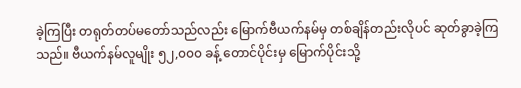ခဲ့ကြပြီး တရုတ်တပ်မတော်သည်လည်း မြောက်ဗီယက်နမ်မှ တစ်ချိန်တည်းလိုပင် ဆုတ်ခွာခဲ့ကြသည်။ ဗီယက်နမ်လူမျိုး ၅၂,၀၀၀ ခန့် တောင်ပိုင်းမှ မြောက်ပိုင်းသို့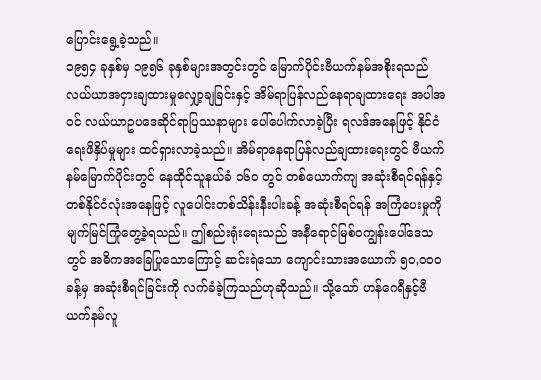ပြောင်းရွေ့ခဲ့သည်။
၁၉၅၄ ခုနှစ်မှ ၁၉၅၆ ခုနှစ်များအတွင်းတွင် မြောက်ပိုင်းဗီယက်နမ်အစိုးရသည် လယ်ယာအငှားချထားမှုလျှော့ချခြင်းနှင့် အိမ်ရာပြန်လည်နေရာချထားရေး အပါအဝင် လယ်ယာဥပဒေဆိုင်ရာပြဿနာများ ပေါ်ပေါက်လာခဲ့ပြီး ရလဒ်အနေဖြင့် နိုင်ငံရေးဖိနှိပ်မှုများ ထင်ရှားလာခဲ့သည်။ အိမ်ရာနေရာပြန်လည်ချထားရေးတွင် ဗီယက်နမ်မြောက်ပိုင်းတွင် နေထိုင်သူနယ်ခံ ၁၆၀ တွင် တစ်ယောက်ကျ အဆုံးစီရင်ရန်နှင့် တစ်နိုင်ငံလုံးအနေဖြင့် လူပေါင်းတစ်သိန်းနီးပါးခန့် အဆုံးစီရင်ရန် အကြံပေးမှုကို မျက်မြင်ကြုံတွေ့ခဲ့ရသည်။ ဤစည်းရုံးရေးသည် အနီရောင်မြစ်ဝကျွန်းပေါ်ဒေသတွင် အဓိကအခြေပြုသောကြောင့် ဆင်းရဲသော ကျောင်းသားအယောက် ၅၀,၀၀၀ ခန့်မှ အဆုံးစီရင်ခြင်းကို လက်ခံခဲ့ကြသည်ဟုဆိုသည်။ သို့သော် ဟန်ဂေရီနှင့်ဗီယက်နမ်လူ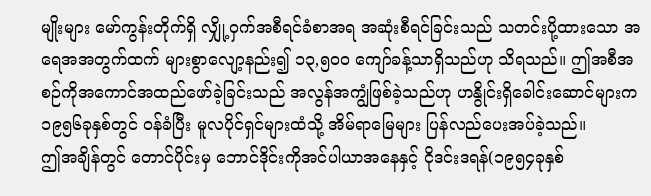မျိုးများ မော်ကွန်းတိုက်ရှိ လျှို့ဝှက်အစီရင်ခံစာအရ အဆုံးစီရင်ခြင်းသည် သတင်းပို့ထားသော အရေအအတွက်ထက် များစွာလျော့နည်း၍ ၁၃,၅၀၀ ကျော်ခန့်သာရှိသည်ဟု သိရသည်။ ဤအစီအစဉ်ကိုအကောင်အထည်ဖော်ခဲ့ခြင်းသည် အလွန်အကျွံဖြစ်ခဲ့သည်ဟု ဟနွိုင်းရှိခေါင်းဆောင်များက ၁၉၅၆ခုနှစ်တွင် ဝန်ခံပြီး မူလပိုင်ရှင်များထံသို့ အိမ်ရာမြေများ ပြန်လည်ပေးအပ်ခဲ့သည်။
ဤအချိန်တွင် တောင်ပိုင်းမှ ဘောင်ဒိုင်းကိုအင်ပါယာအနေနှင့် ငိုဒင်းဒရန်(၁၉၅၄ခုနှစ်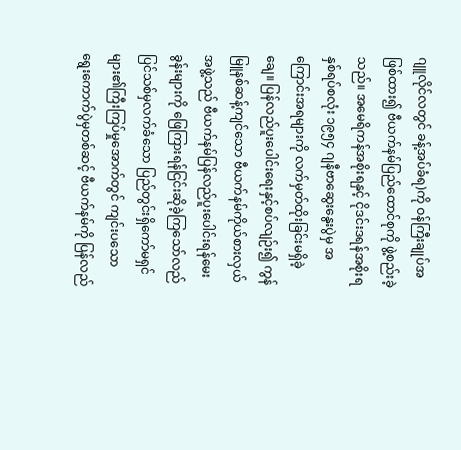ဂျူလိုင်လတွင် ခန့်အပ်ခံရ)ကို ဝန်ကြီးချုပ်အဖြစ်ထား၍ ဗီယက်နမ်ပြည်ထောင်စုကို ဖွဲ့စည်းခဲ့သည်။ အမေရိကန်အစိုးရနှင့် ငိုဒင်းဒရန်အစိုးရနှစ်ရပ်စလုံး ၁၉၅၄ ဂျနီဗာဆွေးနွေးပွဲမှ အကြောင်းအရများကို လက်မှတ်ထိုးခြင်းမရှိခဲ့ချေ။ ပြန်လည်ပူးပေါင်းရေးနှင့်စပ်လျဉ်း၍ ကွန်မြူနစ်ဆန့်ကျင်သော ဗီယက်နမ်ကိုယ်စားလှယ်အဖွဲ့သည် ဗီယက်နမ်ပြန်လည်ပူးပေါင်းရန်မေးခွန်းများကို ဖြေကြားရန်ငြင်းဆိုခဲ့ကြသော်လည် ပြင်သစ်မှလက်ခံသော ပြည်တွင်းရှိကော်မရှင်များ၏ကြီးကြပ်မှုအောက်တွင် ကျင်းပသော ရွေးကောက်ပွဲမှတစ်ဆင့် ဗီယက်နမ်ကို ပြန်လည်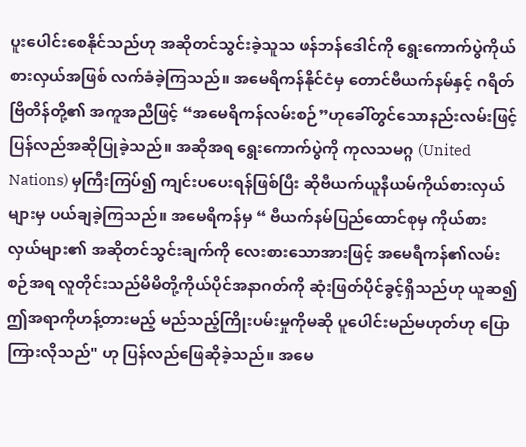ပူးပေါင်းစေနိုင်သည်ဟု အဆိုတင်သွင်းခဲ့သူသ ဖန်ဘန်ဒေါင်ကို ရွေးကောက်ပွဲကိုယ်စားလှယ်အဖြစ် လက်ခံခဲ့ကြသည်။ အမေရိကန်နိုင်ငံမှ တောင်ဗီယက်နမ်နှင့် ဂရိတ်ဗြိတိန်တို့၏ အကူအညီဖြင့် “အမေရိကန်လမ်းစဉ်”ဟုခေါ်တွင်သောနည်းလမ်းဖြင့် ပြန်လည်အဆိုပြုခဲ့သည်။ အဆိုအရ ရွေးကောက်ပွဲကို ကုလသမဂ္ဂ (United Nations) မှကြီးကြပ်၍ ကျင်းပပေးရန်ဖြစ်ပြီး ဆိုဗီယက်ယူနီယမ်ကိုယ်စားလှယ်များမှ ပယ်ချခဲ့ကြသည်။ အမေရိကန်မှ “ ဗီယက်နမ်ပြည်ထောင်စုမှ ကိုယ်စားလှယ်များ၏ အဆိုတင်သွင်းချက်ကို လေးစားသောအားဖြင့် အမေရီကန်၏လမ်းစဉ်အရ လူတိုင်းသည်မိမိတို့ကိုယ်ပိုင်အနာဂတ်ကို ဆုံးဖြတ်ပိုင်ခွင့်ရှိသည်ဟု ယူဆ၍ ဤအရာကိုဟန့်တားမည့် မည်သည့်ကြိုးပမ်းမှုကိုမဆို ပူပေါင်းမည်မဟုတ်ဟု ပြောကြားလိုသည်" ဟု ပြန်လည်ဖြေဆိုခဲ့သည်။ အမေ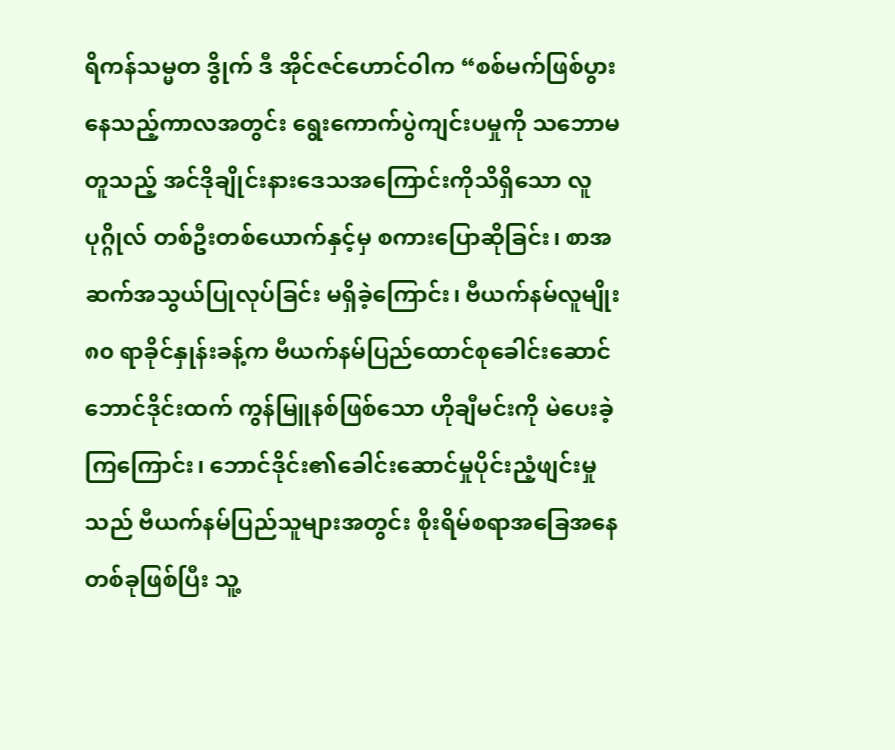ရိကန်သမ္မတ ဒွိုက် ဒီ အိုင်ဇင်ဟောင်ဝါက “စစ်မက်ဖြစ်ပွားနေသည့်ကာလအတွင်း ရွေးကောက်ပွဲကျင်းပမှုကို သဘောမတူသည့် အင်ဒိုချိုင်းနားဒေသအကြောင်းကိုသိရှိသော လူပုဂ္ဂိုလ် တစ်ဦးတစ်ယောက်နှင့်မှ စကားပြောဆိုခြင်း၊ စာအဆက်အသွယ်ပြုလုပ်ခြင်း မရှိခဲ့ကြောင်း၊ ဗီယက်နမ်လူမျိုး ၈၀ ရာခိုင်နှုန်းခန့်က ဗီယက်နမ်ပြည်ထောင်စုခေါင်းဆောင် ဘောင်ဒိုင်းထက် ကွန်မြူနစ်ဖြစ်သော ဟိုချီမင်းကို မဲပေးခဲ့ကြကြောင်း၊ ဘောင်ဒိုင်း၏ခေါင်းဆောင်မှုပိုင်းညံ့ဖျင်းမှုသည် ဗီယက်နမ်ပြည်သူများအတွင်း စိုးရိမ်စရာအခြေအနေတစ်ခုဖြစ်ပြီး သူ့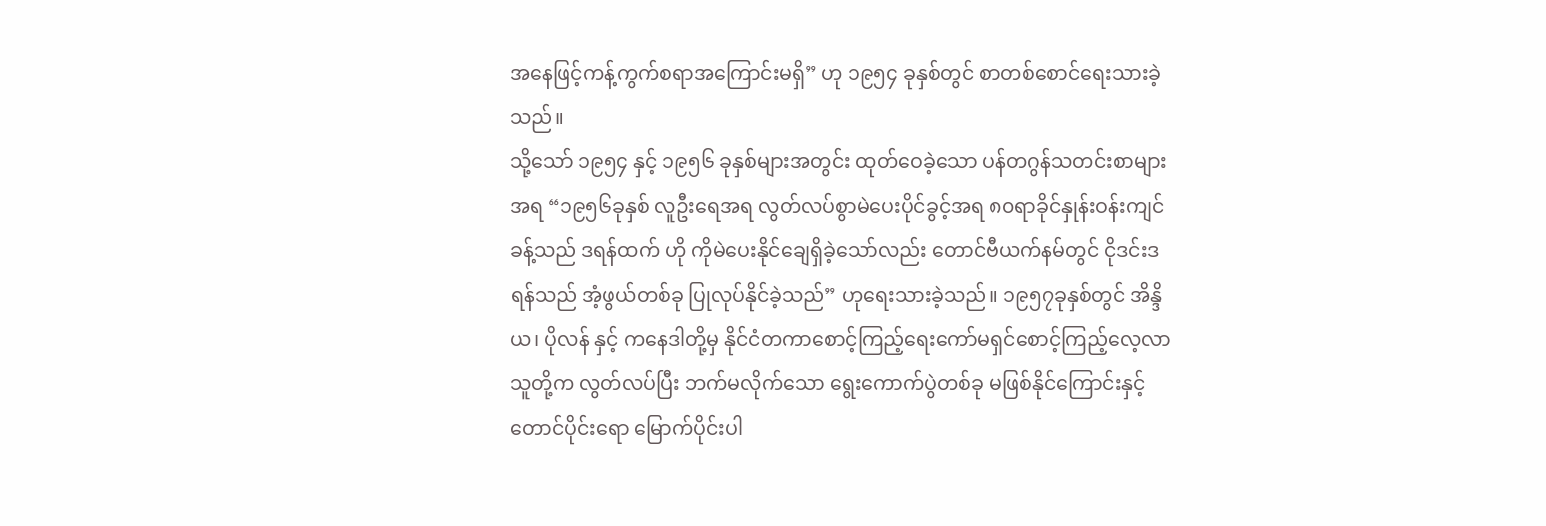အနေဖြင့်ကန့်ကွက်စရာအကြောင်းမရှိ” ဟု ၁၉၅၄ ခုနှစ်တွင် စာတစ်စောင်ရေးသားခဲ့သည်။
သို့သော် ၁၉၅၄ နှင့် ၁၉၅၆ ခုနှစ်များအတွင်း ထုတ်ဝေခဲ့သော ပန်တဂွန်သတင်းစာများအရ “၁၉၅၆ခုနှစ် လူဦးရေအရ လွတ်လပ်စွာမဲပေးပိုင်ခွင့်အရ ၈၀ရာခိုင်နှုန်းဝန်းကျင်ခန့်သည် ဒရန်ထက် ဟို ကိုမဲပေးနိုင်ချေရှိခဲ့သော်လည်း တောင်ဗီယက်နမ်တွင် ငိုဒင်းဒရန်သည် အံ့ဖွယ်တစ်ခု ပြုလုပ်နိုင်ခဲ့သည်” ဟုရေးသားခဲ့သည်။ ၁၉၅၇ခုနှစ်တွင် အိန္ဒိယ၊ ပိုလန် နှင့် ကနေဒါတို့မှ နိုင်ငံတကာစောင့်ကြည့်ရေးကော်မရှင်စောင့်ကြည့်လေ့လာသူတို့က လွတ်လပ်ပြီး ဘက်မလိုက်သော ရွေးကောက်ပွဲတစ်ခု မဖြစ်နိုင်ကြောင်းနှင့် တောင်ပိုင်းရော မြောက်ပိုင်းပါ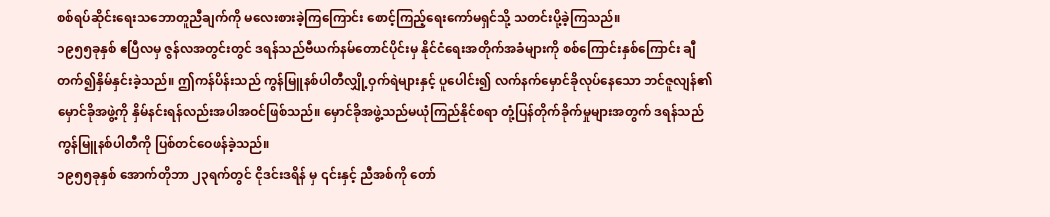စစ်ရပ်ဆိုင်းရေးသဘောတူညီချက်ကို မလေးစားခဲ့ကြကြောင်း စောင့်ကြည့်ရေးကော်မရှင်သို့ သတင်းပို့ခဲ့ကြသည်။
၁၉၅၅ခုနှစ် ဧပြီလမှ ဇွန်လအတွင်းတွင် ဒရန်သည်ဗီယက်နမ်တောင်ပိုင်းမှ နိုင်ငံရေးအတိုက်အခံများကို စစ်ကြောင်းနှစ်ကြောင်း ချီတက်၍နှိမ်နှင်းခဲ့သည်။ ဤကန်ပိန်းသည် ကွန်မြူနစ်ပါတီလျှို့ဝှက်ရဲများနှင့် ပူပေါင်း၍ လက်နက်မှောင်ခိုလုပ်နေသော ဘင်ဇူလျန်၏မှောင်ခိုအဖွဲ့ကို နှိမ်နင်းရန်လည်းအပါအဝင်ဖြစ်သည်။ မှောင်ခိုအဖွဲ့သည်မယုံကြည်နိုင်စရာ တုံ့ပြန်တိုက်ခိုက်မှုများအတွက် ဒရန်သည် ကွန်မြူနစ်ပါတီကို ပြစ်တင်ဝေဖန်ခဲ့သည်။
၁၉၅၅ခုနှစ် အောက်တိုဘာ ၂၃ရက်တွင် ငိုဒင်းဒရိန် မှ ၎င်းနှင့် ညီအစ်ကို တော်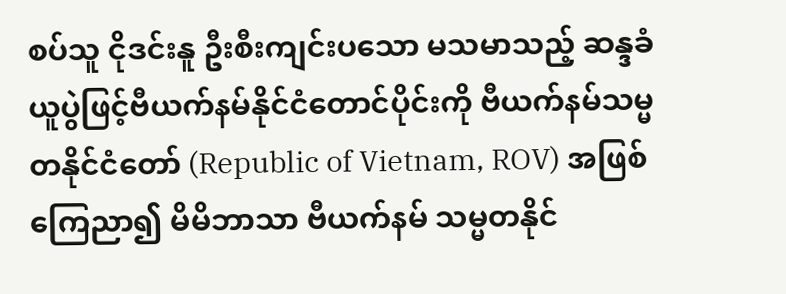စပ်သူ ငိုဒင်းနူ ဦးစီးကျင်းပသော မသမာသည့် ဆန္ဒခံယူပွဲဖြင့်ဗီယက်နမ်နိုင်ငံတောင်ပိုင်းကို ဗီယက်နမ်သမ္မတနိုင်ငံတော် (Republic of Vietnam, ROV) အဖြစ်ကြေညာ၍ မိမိဘာသာ ဗီယက်နမ် သမ္မတနိုင်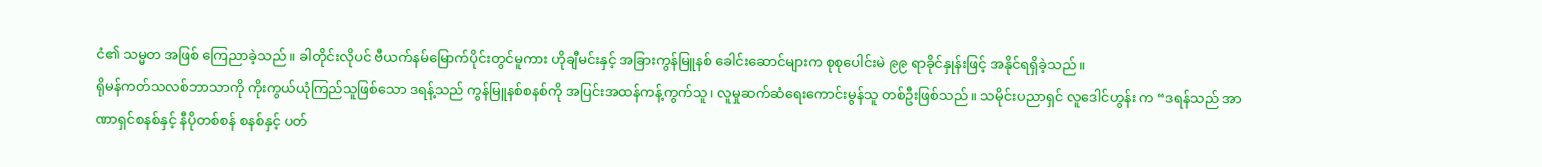ငံ၏ သမ္မတ အဖြစ် ကြေညာခဲ့သည်။ ခါတိုင်းလိုပင် ဗီယက်နမ်မြောက်ပိုင်းတွင်မူကား ဟိုချီမင်းနှင့် အခြားကွန်မြူနစ် ခေါင်းဆောင်များက စုစုပေါင်းမဲ ၉၉ ရာခိုင်နှုန်းဖြင့် အနိုင်ရရှိခဲ့သည်။
ရိုမန်ကတ်သလစ်ဘာသာကို ကိုးကွယ်ယုံကြည်သူဖြစ်သော ဒရန့်သည် ကွန်မြူနစ်စနစ်ကို အပြင်းအထန်ကန့်ကွက်သူ၊ လူမှုဆက်ဆံရေးကောင်းမွန်သူ တစ်ဦးဖြစ်သည်။ သမိုင်းပညာရှင် လူဒေါင်ဟွန်း က “ဒရန်သည် အာဏာရှင်စနစ်နှင့် နီပိုတစ်စန် စနစ်နှင့် ပတ်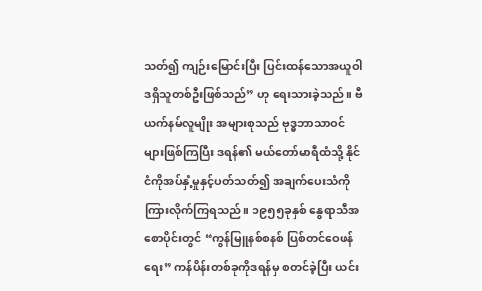သတ်၍ ကျဉ်းမြောင်းပြီး ပြင်းထန်သောအယူဝါဒရှိသူတစ်ဦးဖြစ်သည်” ဟု ရေးသားခဲ့သည်။ ဗီယက်နမ်လူမျိုး အများစုသည် ဗုဒ္ဓဘာသာဝင်များဖြစ်ကြပြီး ဒရန်၏ မယ်တော်မာရီထံသို့ နိုင်ငံကိုအပ်နှံ့မှုနှင့်ပတ်သတ်၍ အချက်ပေးသံကို ကြားလိုက်ကြရသည်။ ၁၉၅၅ခုနှစ် နွေရာသီအစောပိုင်းတွင် “ကွန်မြူနစ်စနစ် ပြစ်တင်ဝေဖန်ရေး” ကန်ပိန်းတစ်ခုကိုဒရန်မှ စတင်ခဲ့ပြီး ယင်း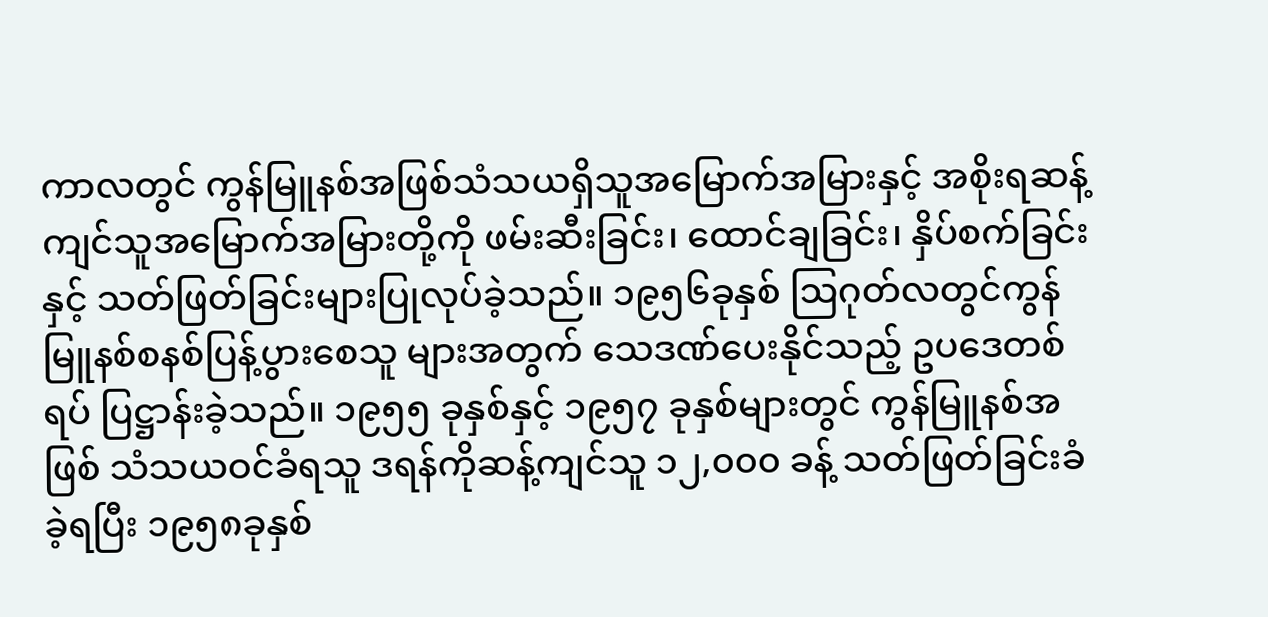ကာလတွင် ကွန်မြူနစ်အဖြစ်သံသယရှိသူအမြောက်အမြားနှင့် အစိုးရဆန့်ကျင်သူအမြောက်အမြားတို့ကို ဖမ်းဆီးခြင်း၊ ထောင်ချခြင်း၊ နှိပ်စက်ခြင်း နှင့် သတ်ဖြတ်ခြင်းများပြုလုပ်ခဲ့သည်။ ၁၉၅၆ခုနှစ် ဩဂုတ်လတွင်ကွန်မြူနစ်စနစ်ပြန့်ပွားစေသူ များအတွက် သေဒဏ်ပေးနိုင်သည့် ဥပဒေတစ်ရပ် ပြဋ္ဌာန်းခဲ့သည်။ ၁၉၅၅ ခုနှစ်နှင့် ၁၉၅၇ ခုနှစ်များတွင် ကွန်မြူနစ်အဖြစ် သံသယဝင်ခံရသူ ဒရန်ကိုဆန့်ကျင်သူ ၁၂,၀၀၀ ခန့် သတ်ဖြတ်ခြင်းခံခဲ့ရပြီး ၁၉၅၈ခုနှစ်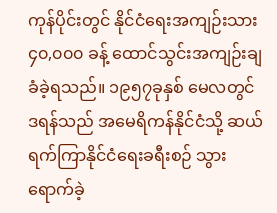ကုန်ပိုင်းတွင် နိုင်ငံရေးအကျဉ်းသား ၄၀,၀၀၀ ခန့် ထောင်သွင်းအကျဉ်းချခံခဲ့ရသည်။ ၁၉၅၇ခုနှစ် မေလတွင် ဒရန်သည် အမေရိကန်နိုင်ငံသို့ ဆယ်ရက်ကြာနိုင်ငံရေးခရီးစဉ် သွားရောက်ခဲ့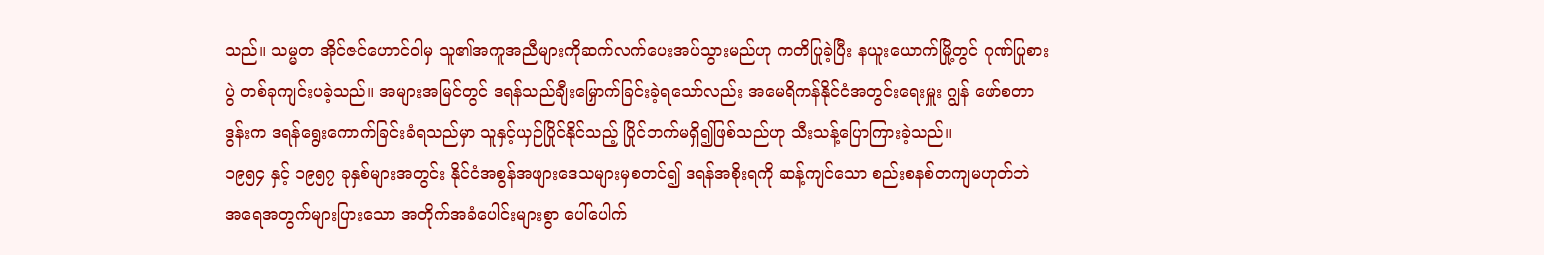သည်။ သမ္မတ အိုင်ဇင်ဟောင်ဝါမှ သူ၏အကူအညီများကိုဆက်လက်ပေးအပ်သွားမည်ဟု ကတိပြုခဲ့ပြီး နယူးယောက်မြို့တွင် ဂုဏ်ပြုစားပွဲ တစ်ခုကျင်းပခဲ့သည်။ အများအမြင်တွင် ဒရန်သည်ချီးမြှောက်ခြင်းခဲ့ရသော်လည်း အမေရိကန်နိုင်ငံအတွင်းရေးမှူး ဂျွန် ဖော်စတာ ဒွန်းက ဒရန်ရွေးကောက်ခြင်းခံရသည်မှာ သူနှင့်ယှဉ်ပြိုင်နိုင်သည့် ပြိုင်ဘက်မရှိ၍ဖြစ်သည်ဟု သီးသန့်ပြောကြားခဲ့သည်။
၁၉၅၄ နှင့် ၁၉၅၇ ခုနှစ်များအတွင်း နိုင်ငံအစွန်အဖျားဒေသများမှစတင်၍ ဒရန်အစိုးရကို ဆန့်ကျင်သော စည်းစနစ်တကျမဟုတ်ဘဲ အရေအတွက်များပြားသော အတိုက်အခံပေါင်းများစွာ ပေါ်ပေါက်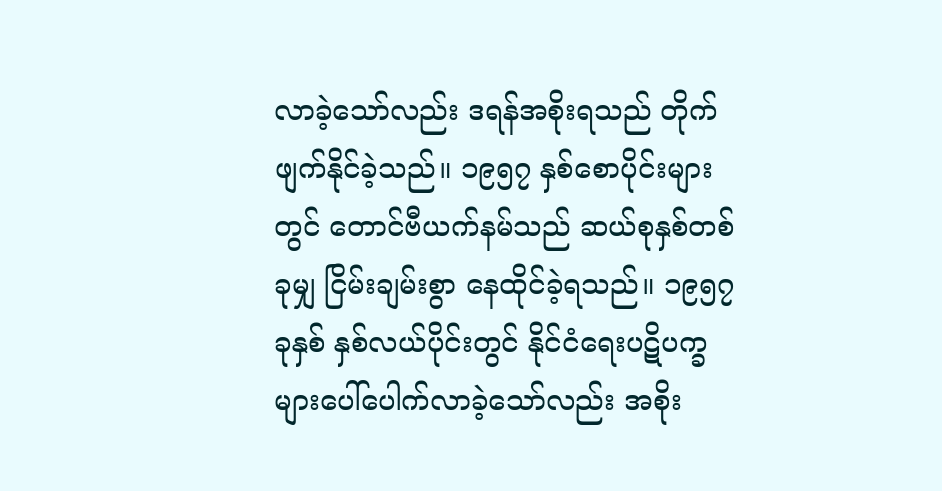လာခဲ့သော်လည်း ဒရန်အစိုးရသည် တိုက်ဖျက်နိုင်ခဲ့သည်။ ၁၉၅၇ နှစ်စောပိုင်းများတွင် တောင်ဗီယက်နမ်သည် ဆယ်စုနှစ်တစ်ခုမျှ ငြိမ်းချမ်းစွာ နေထိုင်ခဲ့ရသည်။ ၁၉၅၇ ခုနှစ် နှစ်လယ်ပိုင်းတွင် နိုင်ငံရေးပဋိပက္ခများပေါ်ပေါက်လာခဲ့သော်လည်း အစိုး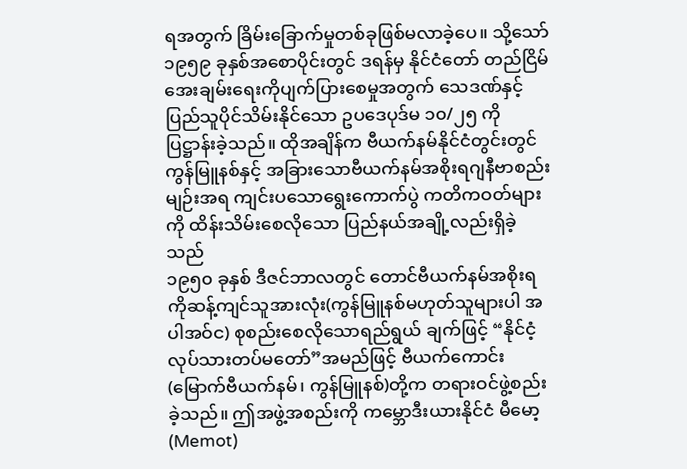ရအတွက် ခြိမ်းခြောက်မှုတစ်ခုဖြစ်မလာခဲ့ပေ။ သို့သော် ၁၉၅၉ ခုနှစ်အစောပိုင်းတွင် ဒရန်မှ နိုင်ငံတော် တည်ငြိမ်အေးချမ်းရေးကိုပျက်ပြားစေမှုအတွက် သေဒဏ်နှင့် ပြည်သူပိုင်သိမ်းနိုင်သော ဥပဒေပုဒ်မ ၁၀/၂၅ ကို ပြဋ္ဌာန်းခဲ့သည်။ ထိုအချိန်က ဗီယက်နမ်နိုင်ငံတွင်းတွင် ကွန်မြူနစ်နှင့် အခြားသောဗီယက်နမ်အစိုးရဂျနီဗာစည်းမျဉ်းအရ ကျင်းပသောရွေးကောက်ပွဲ ကတိကဝတ်များကို ထိန်းသိမ်းစေလိုသော ပြည်နယ်အချို့လည်းရှိခဲ့သည်
၁၉၅၀ ခုနှစ် ဒီဇင်ဘာလတွင် တောင်ဗီယက်နမ်အစိုးရကိုဆန့်ကျင်သူအားလုံး(ကွန်မြူနစ်မဟုတ်သူများပါ အပါအဝ်င) စုစည်းစေလိုသောရည်ရွယ် ချက်ဖြင့် “နိုင်ငံ့လုပ်သားတပ်မတော်”အမည်ဖြင့် ဗီယက်ကောင်း(မြောက်ဗီယက်နမ်၊ ကွန်မြူနစ်)တို့က တရားဝင်ဖွဲ့စည်းခဲ့သည်။ ဤအဖွဲ့အစည်းကို ကမ္ဘောဒီးယားနိုင်ငံ မီမော့(Memot)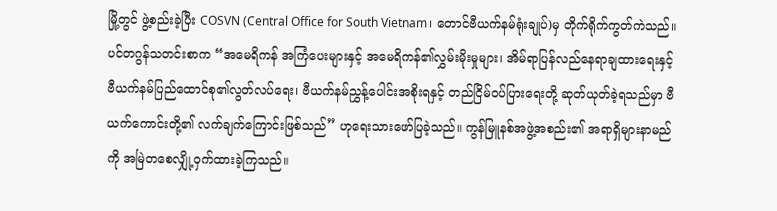မြို့တွင် ဖွဲ့စည်းခဲ့ပြီး COSVN (Central Office for South Vietnam၊ တောင်ဗီယက်နမ်ရုံးချုပ်)မှ တိုက်ရိုက်ကွတ်ကဲသည်။ ပင်တဂွန်သတင်းစာက “အမေရိကန် အကြံပေးများနှင့် အမေရိကန်၏လွှမ်းမိုးမှုများ၊ အိမ်ရာပြန်လည်နေရာချထားရေးနှင့် ဗီယက်နမ်ပြည်ထောင်စု၏လွတ်လပ်ရေး၊ ဗီယက်နမ်ညွှန့်ပေါင်းအစိုးရနှင့် တည်ငြိမ်ဝပ်ပြားရေးတို့ ဆုတ်ယုတ်ခဲ့ရသည်မှာ ဗီယက်ကောင်းတို့၏ လက်ချက်ကြောင်းဖြစ်သည်” ဟုရေးသားဖော်ပြခဲ့သည်။ ကွန်မြူနစ်အဖွဲ့အစည်း၏ အရာရှိများနာမည်ကို အမြဲတစေလျှို့ဝှက်ထားခဲ့ကြသည်။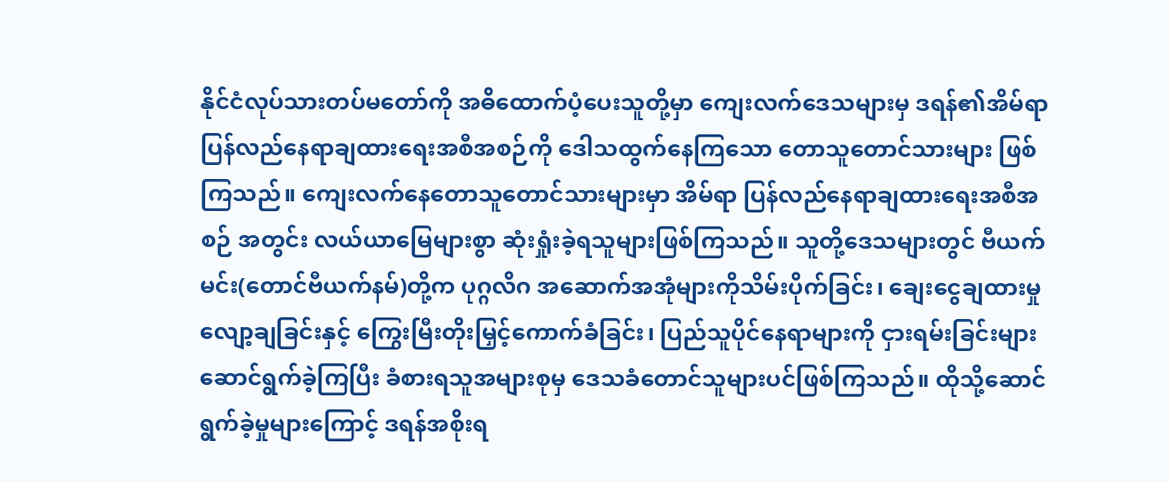နိုင်ငံလုပ်သားတပ်မတော်ကို အဓိထောက်ပံ့ပေးသူတို့မှာ ကျေးလက်ဒေသများမှ ဒရန်၏အိမ်ရာပြန်လည်နေရာချထားရေးအစီအစဉ်ကို ဒေါသထွက်နေကြသော တောသူတောင်သားများ ဖြစ်ကြသည်။ ကျေးလက်နေတောသူတောင်သားများမှာ အိမ်ရာ ပြန်လည်နေရာချထားရေးအစီအစဉ် အတွင်း လယ်ယာမြေများစွာ ဆုံးရှုံးခဲ့ရသူများဖြစ်ကြသည်။ သူတို့ဒေသများတွင် ဗီယက်မင်း(တောင်ဗီယက်နမ်)တို့က ပုဂ္ဂလိဂ အဆောက်အအုံများကိုသိမ်းပိုက်ခြင်း၊ ချေးငွေချထားမှုလျော့ချခြင်းနှင့် ကြွေးမြီးတိုးမြှင့်ကောက်ခံခြင်း၊ ပြည်သူပိုင်နေရာများကို ငှားရမ်းခြင်းများ ဆောင်ရွက်ခဲ့ကြပြီး ခံစားရသူအများစုမှ ဒေသခံတောင်သူများပင်ဖြစ်ကြသည်။ ထိုသို့ဆောင်ရွက်ခဲ့မှုများကြောင့် ဒရန်အစိုးရ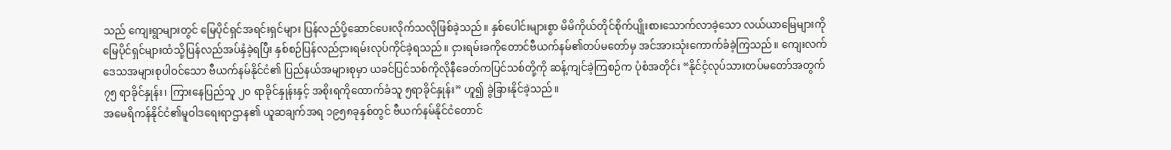သည် ကျေးရွာများတွင် မြေပိုင်ရှင်အရင်းရှင်များ ပြန်လည်ပို့ဆောင်ပေးလိုက်သလိုဖြစ်ခဲ့သည်။ နှစ်ပေါင်းများစွာ မိမိကိုယ်တိုင်စိုက်ပျိုးစားသောက်လာခဲ့သော လယ်ယာမြေများကို မြေပိုင်ရှင်များထံသို့ပြန်လည်အပ်နှံခဲ့ရပြီး နှစ်စဉ်ပြန်လည်ငှားရမ်းလုပ်ကိုင်ခဲ့ရသည်။ ငှားရမ်းခကိုတောင်ဗီယက်နမ်၏တပ်မတော်မှ အင်အားသုံးကောက်ခံခဲ့ကြသည်။ ကျေးလက်ဒေသအများစုပါဝင်သော ဗီယက်နမ်နိုင်ငံ၏ ပြည်နယ်အများစုမှာ ယခင်ပြင်သစ်ကိုလိုနီခေတ်ကပြင်သစ်တို့ကို ဆန့်ကျင်ခဲ့ကြစဉ်က ပုံစံအတိုင်း “နိုင်ငံ့လုပ်သားတပ်မတော်အတွက် ၇၅ ရာခိုင်နှုန်း၊ ကြားနေပြည်သူ ၂၀ ရာခိုင်နှုန်းနှင့် အစိုးရကိုထောက်ခံသူ ၅ရာခိုင်နှုန်း” ဟူ၍ ခွဲခြားနိုင်ခဲ့သည်။
အမေရိကန်နိုင်ငံ၏မူဝါဒရေးရာဌာန၏ ယူဆချက်အရ ၁၉၅၈ခုနှစ်တွင် ဗီယက်နမ်နိုင်ငံတောင်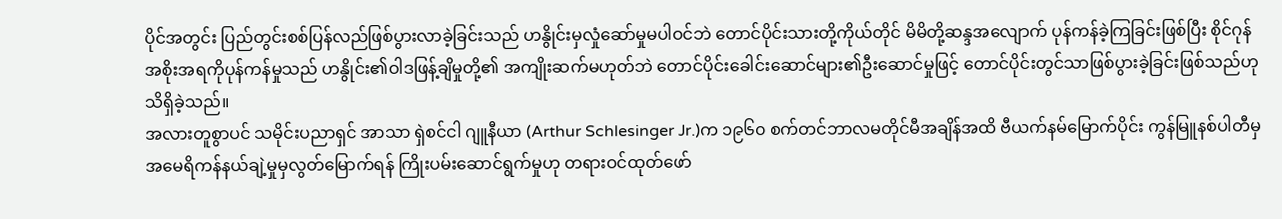ပိုင်အတွင်း ပြည်တွင်းစစ်ပြန်လည်ဖြစ်ပွားလာခဲ့ခြင်းသည် ဟနွိုင်းမှလှုံဆော်မှုမပါဝင်ဘဲ တောင်ပိုင်းသားတို့ကိုယ်တိုင် မိမိတို့ဆန္ဒအလျောက် ပုန်ကန်ခဲ့ကြခြင်းဖြစ်ပြီး စိုင်ဂုန်အစိုးအရကိုပုန်ကန်မှုသည် ဟနွိုင်း၏ဝါဒဖြန့်ချိမှုတို့၏ အကျိုးဆက်မဟုတ်ဘဲ တောင်ပိုင်းခေါင်းဆောင်များ၏ဦးဆောင်မှုဖြင့် တောင်ပိုင်းတွင်သာဖြစ်ပွားခဲ့ခြင်းဖြစ်သည်ဟု သိရှိခဲ့သည်။
အလားတူစွာပင် သမိုင်းပညာရှင် အာသာ ရှဲစင်ငါ ဂျူနီယာ (Arthur Schlesinger Jr.)က ၁၉၆၀ စက်တင်ဘာလမတိုင်မီအချိန်အထိ ဗီယက်နမ်မြောက်ပိုင်း ကွန်မြူနစ်ပါတီမှ အမေရိကန်နယ်ချဲ့မှုမှလွတ်မြောက်ရန် ကြိုးပမ်းဆောင်ရွက်မှုဟု တရားဝင်ထုတ်ဖော်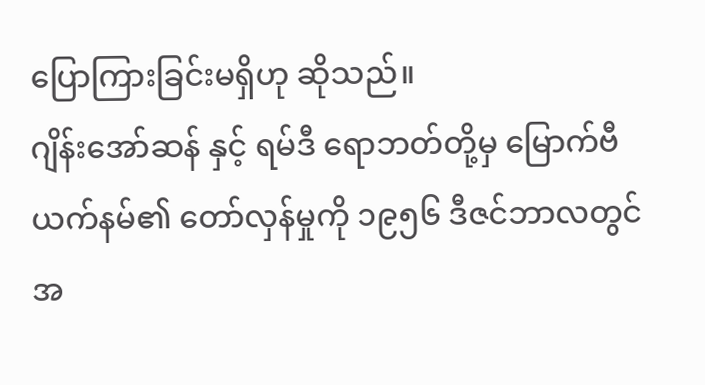ပြောကြားခြင်းမရှိဟု ဆိုသည်။
ဂျိန်းအော်ဆန် နှင့် ရမ်ဒီ ရောဘတ်တို့မှ မြောက်ဗီယက်နမ်၏ တော်လှန်မှုကို ၁၉၅၆ ဒီဇင်ဘာလတွင် အ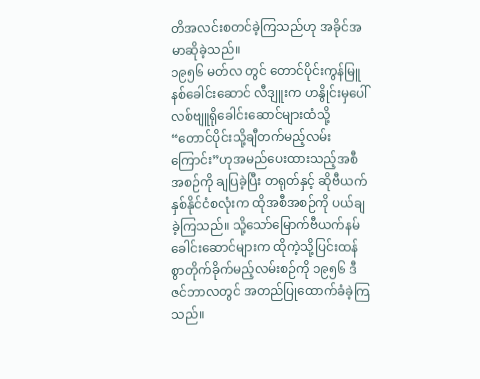တိအလင်းစတင်ခဲ့ကြသည်ဟု အခိုင်အမာဆိုခဲ့သည်။
၁၉၅၆ မတ်လ တွင် တောင်ပိုင်းကွန်မြူနစ်ခေါင်းဆောင် လီဒျူးက ဟနွိုင်းမှပေါ်လစ်ဗျူရိုခေါင်းဆောင်များထံသို့ “တောင်ပိုင်းသို့ချီတက်မည့်လမ်းကြောင်း”ဟုအမည်ပေးထားသည့်အစီအစဉ်ကို ချပြခဲ့ပြီး တရုတ်နှင့် ဆိုဗီယက် နှစ်နိုင်ငံစလုံးက ထိုအစီအစဉ်ကို ပယ်ချခဲ့ကြသည်။ သို့သော်မြောက်ဗီယက်နမ်ခေါင်းဆောင်များက ထိုကဲ့သို့ပြင်းထန်စွာတိုက်ခိုက်မည့်လမ်းစဉ်ကို ၁၉၅၆ ဒီဇင်ဘာလတွင် အတည်ပြုထောက်ခံခဲ့ကြသည်။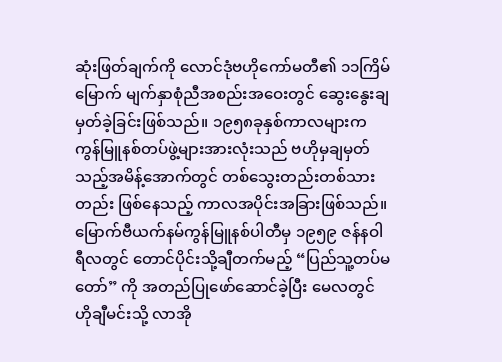ဆုံးဖြတ်ချက်ကို လောင်ဒုံဗဟိုကော်မတီ၏ ၁၁ကြိမ်မြောက် မျက်နှာစုံညီအစည်းအဝေးတွင် ဆွေးနွေးချမှတ်ခဲ့ခြင်းဖြစ်သည်။ ၁၉၅၈ခုနှစ်ကာလများက ကွန်မြူနစ်တပ်ဖွဲ့များအားလုံးသည် ဗဟိုမှချမှတ်သည့်အမိန့်အောက်တွင် တစ်သွေးတည်းတစ်သားတည်း ဖြစ်နေသည့် ကာလအပိုင်းအခြားဖြစ်သည်။ မြောက်ဗီယက်နမ်ကွန်မြူနစ်ပါတီမှ ၁၉၅၉ ဇန်နဝါရီလတွင် တောင်ပိုင်းသို့ချီတက်မည့် “ပြည်သူ့တပ်မတော်” ကို အတည်ပြုဖော်ဆောင်ခဲ့ပြီး မေလတွင် ဟိုချီမင်းသို့ လာအို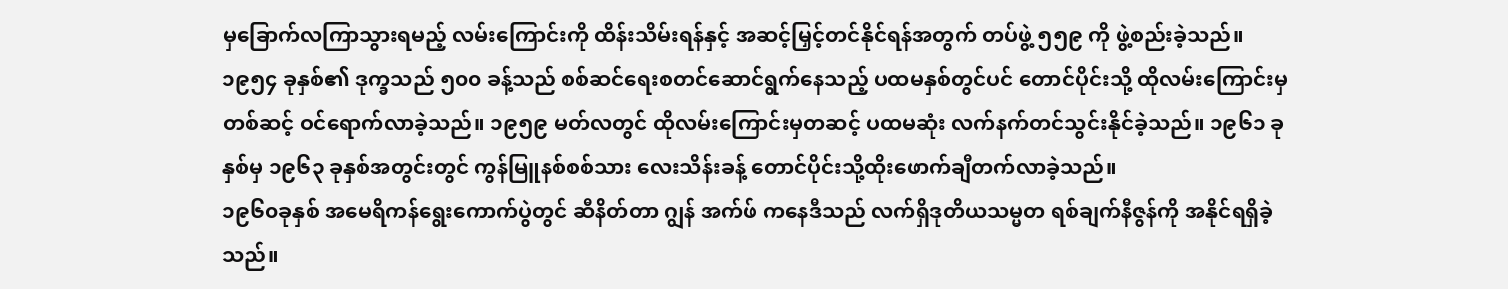မှခြောက်လကြာသွားရမည့် လမ်းကြောင်းကို ထိန်းသိမ်းရန်နှင့် အဆင့်မြှင့်တင်နိုင်ရန်အတွက် တပ်ဖွဲ့ ၅၅၉ ကို ဖွဲ့စည်းခဲ့သည်။ ၁၉၅၄ ခုနှစ်၏ ဒုက္ခသည် ၅၀၀ ခန့်သည် စစ်ဆင်ရေးစတင်ဆောင်ရွက်နေသည့် ပထမနှစ်တွင်ပင် တောင်ပိုင်းသို့ ထိုလမ်းကြောင်းမှတစ်ဆင့် ဝင်ရောက်လာခဲ့သည်။ ၁၉၅၉ မတ်လတွင် ထိုလမ်းကြောင်းမှတဆင့် ပထမဆုံး လက်နက်တင်သွင်းနိုင်ခဲ့သည်။ ၁၉၆၁ ခုနှစ်မှ ၁၉၆၃ ခုနှစ်အတွင်းတွင် ကွန်မြူနစ်စစ်သား လေးသိန်းခန့် တောင်ပိုင်းသို့ထိုးဖောက်ချီတက်လာခဲ့သည်။
၁၉၆၀ခုနှစ် အမေရိကန်ရွေးကောက်ပွဲတွင် ဆီနိတ်တာ ဂျွန် အက်ဖ် ကနေဒီသည် လက်ရှိဒုတိယသမ္မတ ရစ်ချက်နီဇွန်ကို အနိုင်ရရှိခဲ့သည်။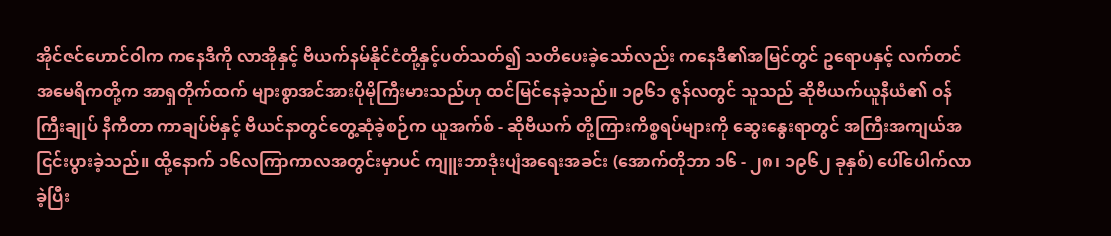အိုင်ဇင်ဟောင်ဝါက ကနေဒီကို လာအိုနှင့် ဗီယက်နမ်နိုင်ငံတို့နှင့်ပတ်သတ်၍ သတိပေးခဲ့သော်လည်း ကနေဒီ၏အမြင်တွင် ဥရောပနှင့် လက်တင်အမေရိကတို့က အာရှတိုက်ထက် များစွာအင်အားပိုမိုကြီးမားသည်ဟု ထင်မြင်နေခဲ့သည်။ ၁၉၆၁ ဇွန်လတွင် သူသည် ဆိုဗီယက်ယူနီယံ၏ ဝန်ကြီးချုပ် နီကီတာ ကာချပ်ဗ်နှင့် ဗီယင်နာတွင်တွေ့ဆုံခဲ့စဉ်က ယူအက်စ် - ဆိုဗီယက် တို့ကြားကိစ္စရပ်များကို ဆွေးနွေးရာတွင် အကြီးအကျယ်အငြင်းပွားခဲ့သည်။ ထို့နောက် ၁၆လကြာကာလအတွင်းမှာပင် ကျူးဘာဒုံးပျံအရေးအခင်း (အောက်တိုဘာ ၁၆ - ၂၈၊ ၁၉၆၂ ခုနှစ်) ပေါ်ပေါက်လာခဲ့ပြီး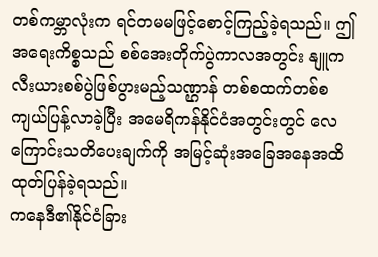တစ်ကမ္ဘာလုံးက ရင်တမမဖြင့်စောင့်ကြည့်ခဲ့ရသည်။ ဤအရေးကိစ္စသည် စစ်အေးတိုက်ပွဲကာလအတွင်း နျူကလီးယားစစ်ပွဲဖြစ်ပွားမည့်သဏ္ဌာန် တစ်စထက်တစ်စကျယ်ပြန့်လာခဲ့ပြီး အမေရိကန်နိုင်ငံအတွင်းတွင် လေကြောင်းသတိပေးချက်ကို အမြင့်ဆုံးအခြေအနေအထိထုတ်ပြန်ခဲ့ရသည်။
ကနေဒီ၏နိုင်ငံခြား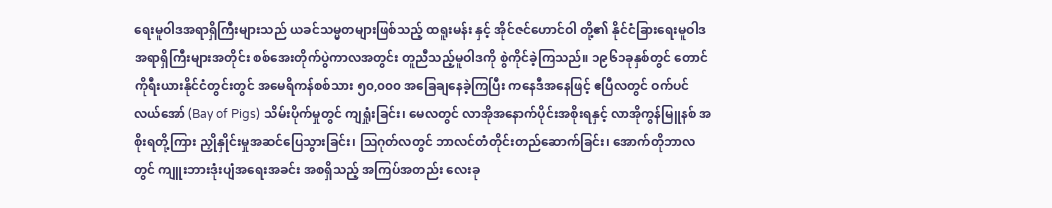ရေးမူဝါဒအရာရှိကြီးများသည် ယခင်သမ္မတများဖြစ်သည့် ထရူးမန်း နှင့် အိုင်ဇင်ဟောင်ဝါ တို့၏ နိုင်ငံခြားရေးမူဝါဒအရာရှိကြီးများအတိုင်း စစ်အေးတိုက်ပွဲကာလအတွင်း တူညီသည့်မူဝါဒကို စွဲကိုင်ခဲ့ကြသည်။ ၁၉၆၁ခုနှစ်တွင် တောင်ကိုရီးယားနိုင်ငံတွင်းတွင် အမေရိကန်စစ်သား ၅၀,၀၀၀ အခြေချနေခဲ့ကြပြီး ကနေဒီအနေဖြင့် ဧပြီလတွင် ဝက်ပင်လယ်အော် (Bay of Pigs) သိမ်းပိုက်မှုတွင် ကျရှုံးခြင်း၊ မေလတွင် လာအိုအနောက်ပိုင်းအစိုးရနှင့် လာအိုကွန်မြူနစ် အစိုးရတို့ကြား ညှိုနှိုင်းမှုအဆင်ပြေသွားခြင်း၊ ဩဂုတ်လတွင် ဘာလင်တံတိုင်းတည်ဆောက်ခြင်း၊ အောက်တိုဘာလတွင် ကျူးဘားဒုံးပျံအရေးအခင်း အစရှိသည့် အကြပ်အတည်း လေးခု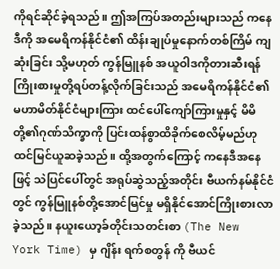ကိုရင်ဆိုင်ခဲ့ရသည်။ ဤအကြပ်အတည်းများသည် ကနေဒီကို အမေရိကန်နိုင်ငံ၏ ထိန်းချုပ်မှုနောက်တစ်ကြိမ် ကျဆုံးခြင်း သို့မဟုတ် ကွန်မြူနစ် အယူဝါဒကိုတားဆီးရန် ကြိုးစားမှုတို့ရပ်တန့်လိုက်ခြင်းသည် အမေရိကန်နိုင်ငံ၏ မဟာမိတ်နိုင်ငံများကြား ထင်ပေါ်ကျော်ကြားမှုနှင့် မိမိတို့၏ဂုဏ်သိက္ခာကို ပြင်းထန်စွာထိခိုက်စေလိမ့်မည်ဟု ထင်မြင်ယူဆခဲ့သည်။ ထို့အတွက်ကြောင့် ကနေဒီအနေဖြင့် သဲပြင်ပေါ်တွင် အရုပ်ဆွဲသည့်အတိုင်း ဗီယက်နမ်နိုင်ငံတွင် ကွန်မြူနစ်တို့အောင်မြင်မှု မရှိနိုင်အောင်ကြိုးစားလာခဲ့သည်။ နယူးယော့ခ်တိုင်းသတင်းစာ (The New York Time) မှ ဂျိန်း ရက်စတွန် ကို ဗီယင်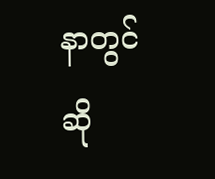နာတွင် ဆို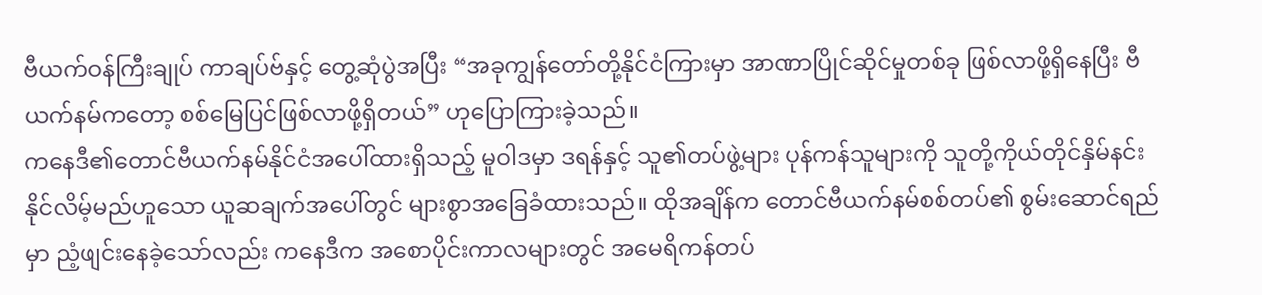ဗီယက်ဝန်ကြီးချုပ် ကာချပ်ဗ်နှင့် တွေ့ဆုံပွဲအပြီး “အခုကျွန်တော်တို့နိုင်ငံကြားမှာ အာဏာပြိုင်ဆိုင်မှုတစ်ခု ဖြစ်လာဖို့ရှိနေပြီး ဗီယက်နမ်ကတော့ စစ်မြေပြင်ဖြစ်လာဖို့ရှိတယ်” ဟုပြောကြားခဲ့သည်။
ကနေဒီ၏တောင်ဗီယက်နမ်နိုင်ငံအပေါ်ထားရှိသည့် မူဝါဒမှာ ဒရန်နှင့် သူ၏တပ်ဖွဲ့များ ပုန်ကန်သူများကို သူတို့ကိုယ်တိုင်နှိမ်နင်းနိုင်လိမ့်မည်ဟူသော ယူဆချက်အပေါ်တွင် များစွာအခြေခံထားသည်။ ထိုအချိန်က တောင်ဗီယက်နမ်စစ်တပ်၏ စွမ်းဆောင်ရည်မှာ ညံ့ဖျင်းနေခဲ့သော်လည်း ကနေဒီက အစောပိုင်းကာလများတွင် အမေရိကန်တပ်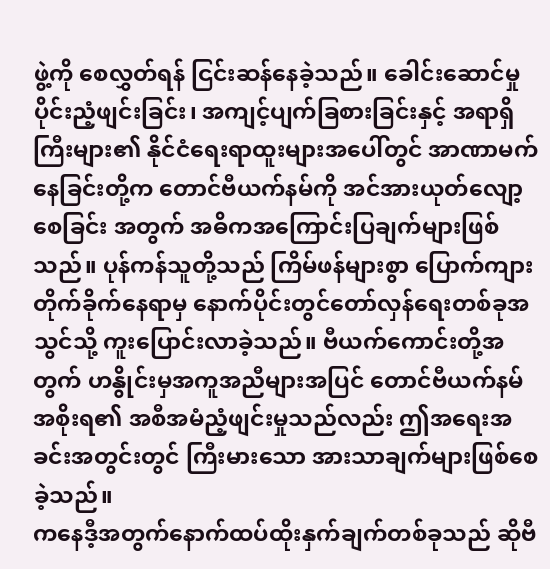ဖွဲ့ကို စေလွှတ်ရန် ငြင်းဆန်နေခဲ့သည်။ ခေါင်းဆောင်မှုပိုင်းညံ့ဖျင်းခြင်း၊ အကျင့်ပျက်ခြစားခြင်းနှင့် အရာရှိကြီးများ၏ နိုင်ငံရေးရာထူးများအပေါ်တွင် အာဏာမက်နေခြင်းတို့က တောင်ဗီယက်နမ်ကို အင်အားယုတ်လျော့စေခြင်း အတွက် အဓိကအကြောင်းပြချက်များဖြစ်သည်။ ပုန်ကန်သူတို့သည် ကြိမ်ဖန်များစွာ ပြောက်ကျားတိုက်ခိုက်နေရာမှ နောက်ပိုင်းတွင်တော်လှန်ရေးတစ်ခုအသွင်သို့ ကူးပြောင်းလာခဲ့သည်။ ဗီယက်ကောင်းတို့အတွက် ဟနွိုင်းမှအကူအညီများအပြင် တောင်ဗီယက်နမ်အစိုးရ၏ အစီအမံညံ့ဖျင်းမှုသည်လည်း ဤအရေးအခင်းအတွင်းတွင် ကြီးမားသော အားသာချက်များဖြစ်စေခဲ့သည်။
ကနေဒီ့အတွက်နောက်ထပ်ထိုးနှက်ချက်တစ်ခုသည် ဆိုဗီ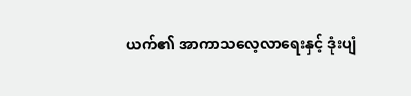ယက်၏ အာကာသလေ့လာရေးနှင့် ဒုံးပျံ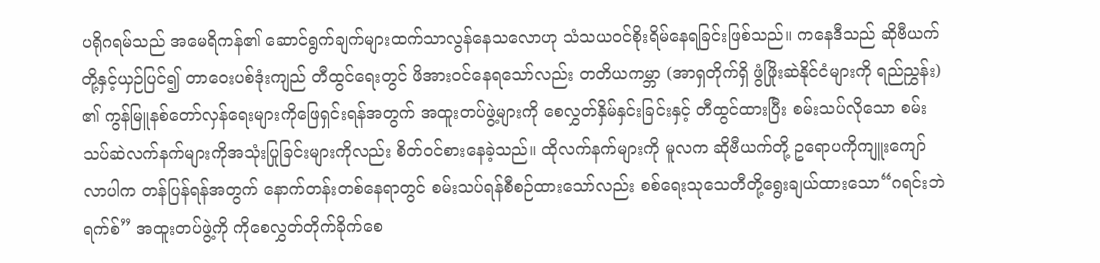ပရိုဂရမ်သည် အမေရိကန်၏ ဆောင်ရွက်ချက်များထက်သာလွန်နေသလောဟု သံသယဝင်စိုးရိမ်နေရခြင်းဖြစ်သည်။ ကနေဒီသည် ဆိုဗီယက်တို့နှင့်ယှဉ်ပြင်၍ တာဝေးပစ်ဒုံးကျည် တီထွင်ရေးတွင် ဖိအားဝင်နေရသော်လည်း တတိယကမ္ဘာ (အာရှတိုက်ရှိ ဖွံဖြိုးဆဲနိုင်ငံများကို ရည်ညွှန်း) ၏ ကွန်မြူနစ်တော်လှန်ရေးများကိုဖြေရှင်းရန်အတွက် အထူးတပ်ဖွဲ့များကို စေလွှတ်နှိမ်နှင်းခြင်းနှင့် တီထွင်ထားပြီး စမ်းသပ်လိုသော စမ်းသပ်ဆဲလက်နက်များကိုအသုံးပြုခြင်းများကိုလည်း စိတ်ဝင်စားနေခဲ့သည်။ ထိုလက်နက်များကို မူလက ဆိုဗီယက်တို့ ဥရောပကိုကျူးကျော်လာပါက တန်ပြန်ရန်အတွက် နောက်တန်းတစ်နေရာတွင် စမ်းသပ်ရန်စီစဉ်ထားသော်လည်း စစ်ရေးသုသေတီတို့ရွေးချယ်ထားသော“ဂရင်းဘဲရက်စ်” အထူးတပ်ဖွဲ့ကို ကိုစေလွှတ်တိုက်ခိုက်စေ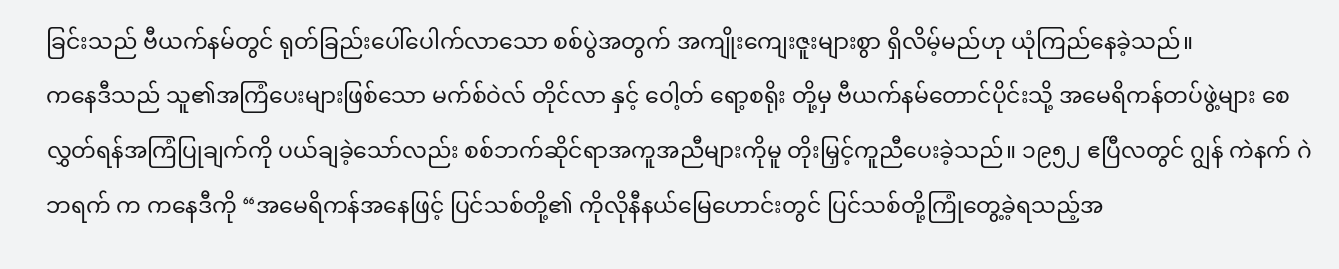ခြင်းသည် ဗီယက်နမ်တွင် ရုတ်ခြည်းပေါ်ပေါက်လာသော စစ်ပွဲအတွက် အကျိုးကျေးဇူးများစွာ ရှိလိမ့်မည်ဟု ယုံကြည်နေခဲ့သည်။
ကနေဒီသည် သူ၏အကြံပေးများဖြစ်သော မက်စ်ဝဲလ် တိုင်လာ နှင့် ဝေါ့တ် ရော့စရိုး တို့မှ ဗီယက်နမ်တောင်ပိုင်းသို့ အမေရိကန်တပ်ဖွဲ့များ စေလွှတ်ရန်အကြံပြုချက်ကို ပယ်ချခဲ့သော်လည်း စစ်ဘက်ဆိုင်ရာအကူအညီများကိုမူ တိုးမြှင့်ကူညီပေးခဲ့သည်။ ၁၉၅၂ ဧပြီလတွင် ဂျွန် ကဲနက် ဂဲဘရက် က ကနေဒီကို “အမေရိကန်အနေဖြင့် ပြင်သစ်တို့၏ ကိုလိုနီနယ်မြေဟောင်းတွင် ပြင်သစ်တို့ကြုံတွေ့ခဲ့ရသည့်အ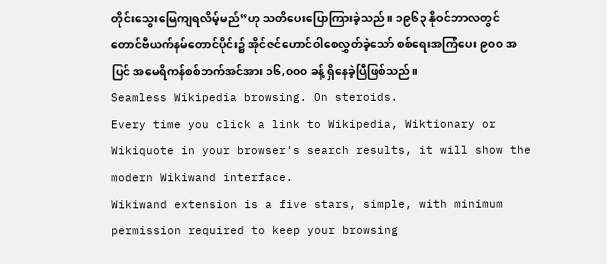တိုင်းသွေးမြေကျရလိမ့်မည်”ဟု သတိပေးပြောကြားခဲ့သည်။ ၁၉၆၃ နိုဝင်ဘာလတွင် တောင်ဗီယက်နမ်တောင်ပိုင်း၌ အိုင်ဇင်ဟောင်ဝါစေလွှတ်ခဲ့သော် စစ်ရေးအကြံပေး ၉၀၀ အပြင် အမေရိကန်စစ်ဘက်အင်အား ၁၆,၀၀၀ ခန့် ရှိနေခဲ့ပြီဖြစ်သည်။
Seamless Wikipedia browsing. On steroids.
Every time you click a link to Wikipedia, Wiktionary or Wikiquote in your browser's search results, it will show the modern Wikiwand interface.
Wikiwand extension is a five stars, simple, with minimum permission required to keep your browsing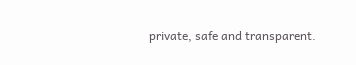private, safe and transparent.